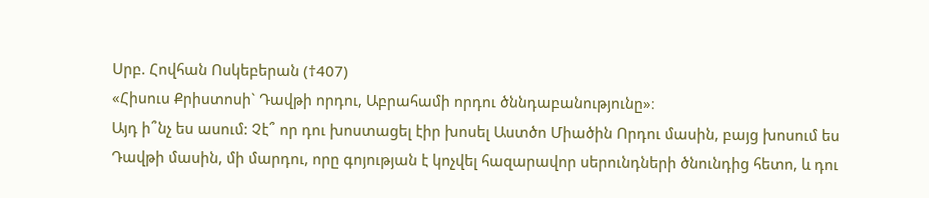Սրբ. Հովհան Ոսկեբերան (†407)
«Հիսուս Քրիստոսի` Դավթի որդու, Աբրահամի որդու ծննդաբանությունը»։
Այդ ի՞նչ ես ասում: Չէ՞ որ դու խոստացել էիր խոսել Աստծո Միածին Որդու մասին, բայց խոսում ես Դավթի մասին, մի մարդու, որը գոյության է կոչվել հազարավոր սերունդների ծնունդից հետո, և դու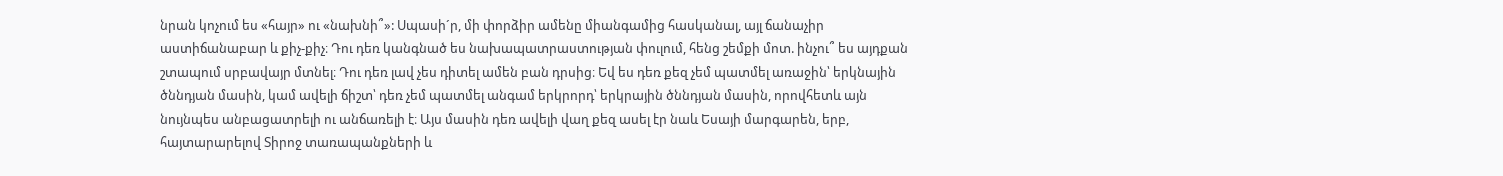նրան կոչում ես «հայր» ու «նախնի՞»: Սպասի´ր, մի փորձիր ամենը միանգամից հասկանալ, այլ ճանաչիր աստիճանաբար և քիչ-քիչ։ Դու դեռ կանգնած ես նախապատրաստության փուլում, հենց շեմքի մոտ. ինչու՞ ես այդքան շտապում սրբավայր մտնել։ Դու դեռ լավ չես դիտել ամեն բան դրսից։ Եվ ես դեռ քեզ չեմ պատմել առաջին՝ երկնային ծննդյան մասին, կամ ավելի ճիշտ՝ դեռ չեմ պատմել անգամ երկրորդ՝ երկրային ծննդյան մասին, որովհետև այն նույնպես անբացատրելի ու անճառելի է։ Այս մասին դեռ ավելի վաղ քեզ ասել էր նաև Եսայի մարգարեն, երբ, հայտարարելով Տիրոջ տառապանքների և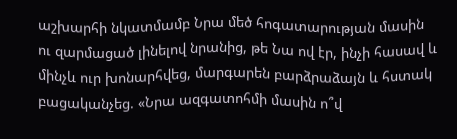աշխարհի նկատմամբ Նրա մեծ հոգատարության մասին ու զարմացած լինելով նրանից, թե Նա ով էր, ինչի հասավ և մինչև ուր խոնարհվեց, մարգարեն բարձրաձայն և հստակ բացականչեց. «Նրա ազգատոհմի մասին ո՞վ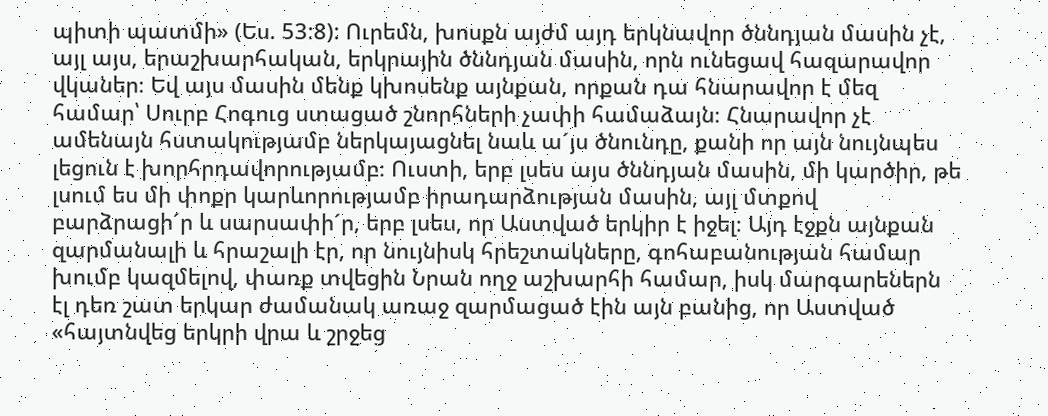պիտի պատմի» (Ես. 53:8): Ուրեմն, խոսքն այժմ այդ երկնավոր ծննդյան մասին չէ, այլ այս, երաշխարհական, երկրային ծննդյան մասին, որն ունեցավ հազարավոր վկաներ։ Եվ այս մասին մենք կխոսենք այնքան, որքան դա հնարավոր է մեզ համար՝ Սուրբ Հոգուց ստացած շնորհների չափի համաձայն։ Հնարավոր չէ ամենայն հստակությամբ ներկայացնել նաև ա´յս ծնունդը, քանի որ այն նույնպես լեցուն է խորհրդավորությամբ։ Ուստի, երբ լսես այս ծննդյան մասին, մի կարծիր, թե լսում ես մի փոքր կարևորությամբ իրադարձության մասին, այլ մտքով բարձրացի´ր և սարսափի´ր, երբ լսես, որ Աստված երկիր է իջել։ Այդ էջքն այնքան զարմանալի և հրաշալի էր, որ նույնիսկ հրեշտակները, գոհաբանության համար խումբ կազմելով, փառք տվեցին Նրան ողջ աշխարհի համար, իսկ մարգարեներն էլ դեռ շատ երկար ժամանակ առաջ զարմացած էին այն բանից, որ Աստված «հայտնվեց երկրի վրա և շրջեց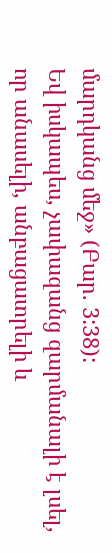մարդկանց մեջ» (Բար. 3:38):
Եվ իսկապես, չափազանց զարմանալի է լսել, որ անասելի, անբացատրելի և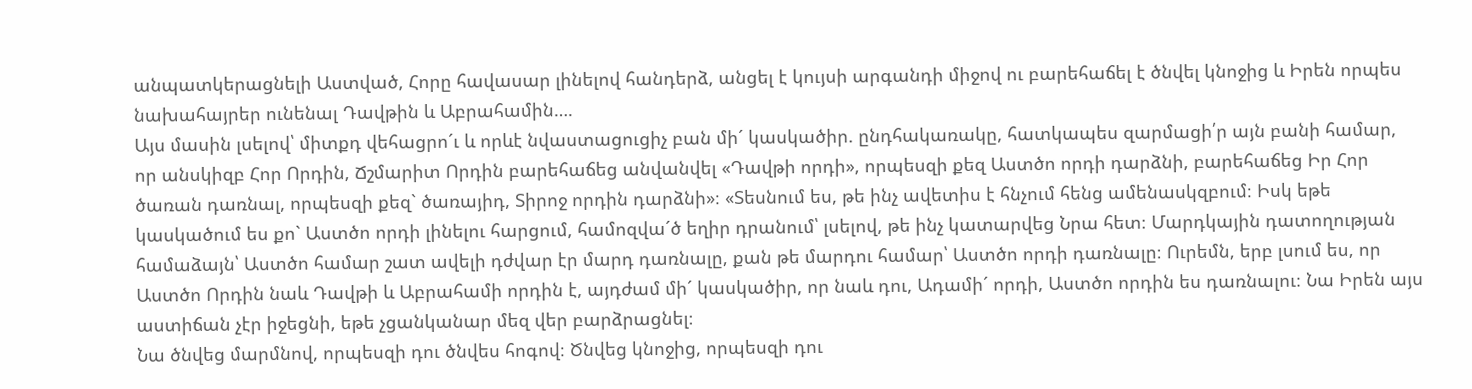անպատկերացնելի Աստված, Հորը հավասար լինելով հանդերձ, անցել է կույսի արգանդի միջով ու բարեհաճել է ծնվել կնոջից և Իրեն որպես նախահայրեր ունենալ Դավթին և Աբրահամին….
Այս մասին լսելով՝ միտքդ վեհացրո´ւ և որևէ նվաստացուցիչ բան մի´ կասկածիր. ընդհակառակը, հատկապես զարմացի՛ր այն բանի համար, որ անսկիզբ Հոր Որդին, Ճշմարիտ Որդին բարեհաճեց անվանվել «Դավթի որդի», որպեսզի քեզ Աստծո որդի դարձնի, բարեհաճեց Իր Հոր ծառան դառնալ, որպեսզի քեզ` ծառայիդ, Տիրոջ որդին դարձնի»։ «Տեսնում ես, թե ինչ ավետիս է հնչում հենց ամենասկզբում։ Իսկ եթե կասկածում ես քո` Աստծո որդի լինելու հարցում, համոզվա´ծ եղիր դրանում՝ լսելով, թե ինչ կատարվեց Նրա հետ։ Մարդկային դատողության համաձայն՝ Աստծո համար շատ ավելի դժվար էր մարդ դառնալը, քան թե մարդու համար՝ Աստծո որդի դառնալը։ Ուրեմն, երբ լսում ես, որ Աստծո Որդին նաև Դավթի և Աբրահամի որդին է, այդժամ մի´ կասկածիր, որ նաև դու, Ադամի´ որդի, Աստծո որդին ես դառնալու։ Նա Իրեն այս աստիճան չէր իջեցնի, եթե չցանկանար մեզ վեր բարձրացնել։
Նա ծնվեց մարմնով, որպեսզի դու ծնվես հոգով։ Ծնվեց կնոջից, որպեսզի դու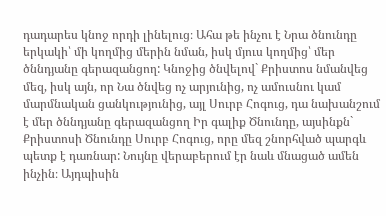դադարես կնոջ որդի լինելուց։ Ահա թե ինչու է Նրա ծնունդը երկակի՝ մի կողմից մերին նման, իսկ մյուս կողմից՝ մեր ծննդյանը գերազանցող: Կնոջից ծնվելով` Քրիստոս նմանվեց մեզ, իսկ այն, որ Նա ծնվեց ոչ արյունից, ոչ ամուսնու կամ մարմնական ցանկությունից, այլ Սուրբ Հոգուց, դա նախանշում է մեր ծննդյանը գերազանցող Իր գալիք Ծնունդը, այսինքն` Քրիստոսի Ծնունդը Սուրբ Հոգուց, որը մեզ շնորհված պարգև պետք է դառնար: Նույնը վերաբերում էր նաև մնացած ամեն ինչին։ Այդպիսին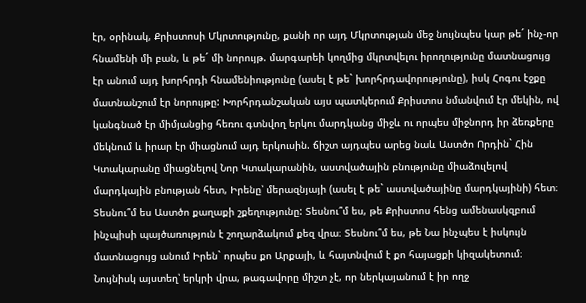էր, օրինակ, Քրիստոսի Մկրտությունը, քանի որ այդ Մկրտության մեջ նույնպես կար թե´ ինչ-որ հնամենի մի բան, և թե´ մի նորույթ. մարգարեի կողմից մկրտվելու իրողությունը մատնացույց էր անում այդ խորհրդի հնամենիությունը (ասել է թե` խորհրդավորությունը), իսկ Հոգու էջքը մատնանշում էր նորույթը: Խորհրդանշական այս պատկերում Քրիստոս նմանվում էր մեկին, ով կանգնած էր միմյանցից հեռու գտնվող երկու մարդկանց միջև ու որպես միջնորդ իր ձեռքերը մեկնում և իրար էր միացնում այդ երկուսին. ճիշտ այդպես արեց նաև Աստծո Որդին` Հին Կտակարանը միացնելով Նոր Կտակարանին, աստվածային բնությունը միաձուլելով մարդկային բնության հետ, Իրենը՝ մերազնյայի (ասել է թե` աստվածայինը մարդկայինի) հետ։ Տեսնու՞մ ես Աստծո քաղաքի շքեղությունը: Տեսնու՞մ ես, թե Քրիստոս հենց ամենասկզբում ինչպիսի պայծառություն է շողարձակում քեզ վրա։ Տեսնու՞մ ես, թե Նա ինչպես է իսկույն մատնացույց անում Իրեն` որպես քո Արքայի, և հայտնվում է քո հայացքի կիզակետում։ Նույնիսկ այստեղ՝ երկրի վրա, թագավորը միշտ չէ, որ ներկայանում է իր ողջ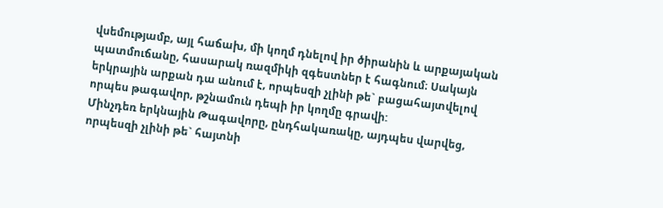վսեմությամբ, այլ հաճախ, մի կողմ դնելով իր ծիրանին և արքայական պատմուճանը, հասարակ ռազմիկի զգեստներ է հագնում։ Սակայն երկրային արքան դա անում է, որպեսզի չլինի թե` բացահայտվելով որպես թագավոր, թշնամուն դեպի իր կողմը գրավի:
Մինչդեռ երկնային Թագավորը, ընդհակառակը, այդպես վարվեց, որպեսզի չլինի թե` հայտնի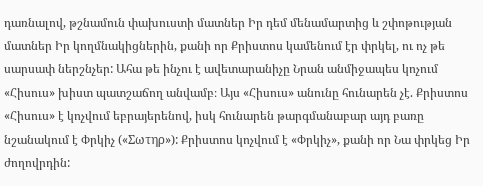դառնալով, թշնամուն փախուստի մատներ Իր դեմ մենամարտից և շփոթության մատներ Իր կողմնակիցներին, քանի որ Քրիստոս կամենում էր փրկել, ու ոչ թե սարսափ ներշնչեր: Ահա թե ինչու է ավետարանիչը Նրան անմիջապես կոչում «Հիսուս» խիստ պատշաճող անվամբ։ Այս «Հիսուս» անունը հունարեն չէ. Քրիստոս «Հիսուս» է կոչվում եբրայերենով, իսկ հունարեն թարգմանաբար այդ բառը նշանակում է Փրկիչ («Σωτηρ»): Քրիստոս կոչվում է «Փրկիչ», քանի որ Նա փրկեց Իր ժողովրդին: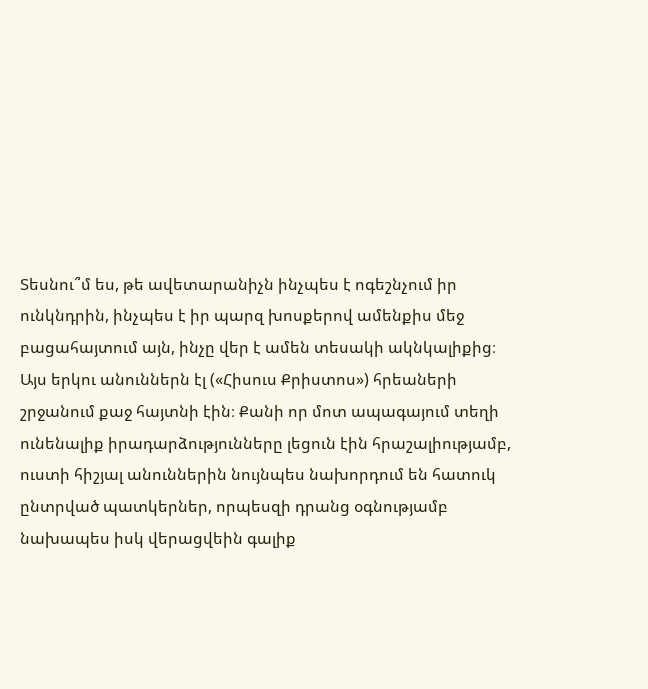Տեսնու՞մ ես, թե ավետարանիչն ինչպես է ոգեշնչում իր ունկնդրին, ինչպես է իր պարզ խոսքերով ամենքիս մեջ բացահայտում այն, ինչը վեր է ամեն տեսակի ակնկալիքից։ Այս երկու անուններն էլ («Հիսուս Քրիստոս») հրեաների շրջանում քաջ հայտնի էին։ Քանի որ մոտ ապագայում տեղի ունենալիք իրադարձությունները լեցուն էին հրաշալիությամբ, ուստի հիշյալ անուններին նույնպես նախորդում են հատուկ ընտրված պատկերներ, որպեսզի դրանց օգնությամբ նախապես իսկ վերացվեին գալիք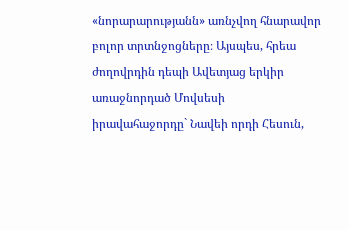«նորարարությանն» առնչվող հնարավոր բոլոր տրտնջոցները։ Այսպես, հրեա ժողովրդին դեպի Ավետյաց երկիր առաջնորդած Մովսեսի իրավահաջորդը` Նավեի որդի Հեսուն,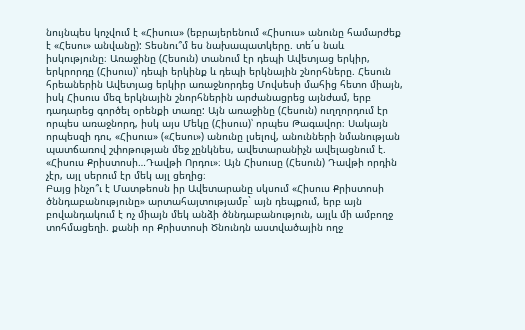նույնպես կոչվում է «Հիսուս» (եբրայերենում «Հիսուս» անունը համարժեք է «Հեսու» անվանը): Տեսնու՞մ ես նախապատկերը. տե´ս նաև իսկությունը։ Առաջինը (Հեսուն) տանում էր դեպի Ավետյաց երկիր, երկրորդը (Հիսուս)՝ դեպի երկինք և դեպի երկնային շնորհները. Հեսուն հրեաներին Ավետյաց երկիր առաջնորդեց Մովսեսի մահից հետո միայն, իսկ Հիսուս մեզ երկնային շնորհներին արժանացրեց այնժամ, երբ դադարեց գործել օրենքի տառը: Այն առաջինը (Հեսուն) ուղղորդում էր որպես առաջնորդ, իսկ այս Մեկը (Հիսուս)՝ որպես Թագավոր։ Սակայն որպեսզի դու, «Հիսուս» («Հեսու») անունը լսելով, անունների նմանության պատճառով շփոթության մեջ չընկնես, ավետարանիչն ավելացնում է. «Հիսուս Քրիստոսի…Դավթի Որդու»։ Այն Հիսուսը (Հեսուն) Դավթի որդին չէր, այլ սերում էր մեկ այլ ցեղից։
Բայց ինչո՞ւ է Մատթեոսն իր Ավետարանը սկսում «Հիսուս Քրիստոսի ծննդաբանությունը» արտահայտությամբ` այն դեպքում, երբ այն բովանդակում է ոչ միայն մեկ անձի ծննդաբանություն, այլև մի ամբողջ տոհմացեղի. քանի որ Քրիստոսի Ծնունդն աստվածային ողջ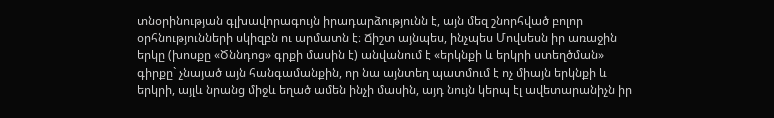տնօրինության գլխավորագույն իրադարձությունն է, այն մեզ շնորհված բոլոր օրհնությունների սկիզբն ու արմատն է։ Ճիշտ այնպես, ինչպես Մովսեսն իր առաջին երկը (խոսքը «Ծննդոց» գրքի մասին է) անվանում է «երկնքի և երկրի ստեղծման» գիրքը` չնայած այն հանգամանքին, որ նա այնտեղ պատմում է ոչ միայն երկնքի և երկրի, այլև նրանց միջև եղած ամեն ինչի մասին, այդ նույն կերպ էլ ավետարանիչն իր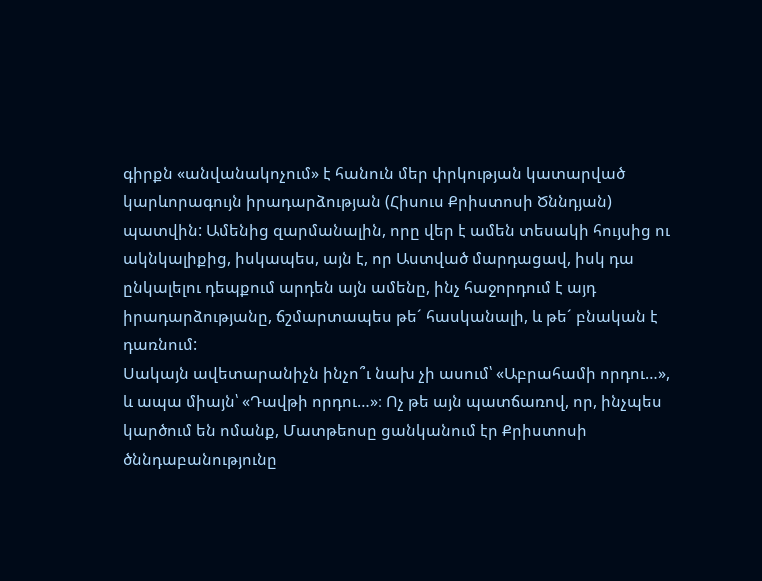գիրքն «անվանակոչում» է հանուն մեր փրկության կատարված կարևորագույն իրադարձության (Հիսուս Քրիստոսի Ծննդյան) պատվին: Ամենից զարմանալին, որը վեր է ամեն տեսակի հույսից ու ակնկալիքից, իսկապես, այն է, որ Աստված մարդացավ, իսկ դա ընկալելու դեպքում արդեն այն ամենը, ինչ հաջորդում է այդ իրադարձությանը, ճշմարտապես թե´ հասկանալի, և թե´ բնական է դառնում:
Սակայն ավետարանիչն ինչո՞ւ նախ չի ասում՝ «Աբրահամի որդու…», և ապա միայն՝ «Դավթի որդու…»։ Ոչ թե այն պատճառով, որ, ինչպես կարծում են ոմանք, Մատթեոսը ցանկանում էր Քրիստոսի ծննդաբանությունը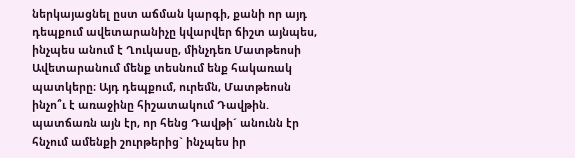ներկայացնել ըստ աճման կարգի, քանի որ այդ դեպքում ավետարանիչը կվարվեր ճիշտ այնպես, ինչպես անում է Ղուկասը, մինչդեռ Մատթեոսի Ավետարանում մենք տեսնում ենք հակառակ պատկերը։ Այդ դեպքում, ուրեմն, Մատթեոսն ինչո՞ւ է առաջինը հիշատակում Դավթին. պատճառն այն էր, որ հենց Դավթի´ անունն էր հնչում ամենքի շուրթերից` ինչպես իր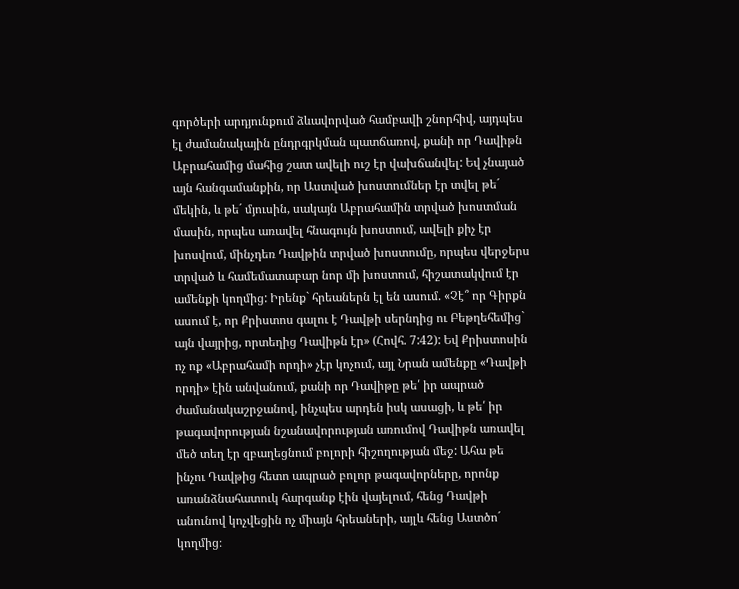գործերի արդյունքում ձևավորված համբավի շնորհիվ, այդպես էլ ժամանակային ընդրգրկման պատճառով, քանի որ Դավիթն Աբրահամից մահից շատ ավելի ուշ էր վախճանվել: Եվ չնայած այն հանգամանքին, որ Աստված խոստումներ էր տվել թե´ մեկին, և թե´ մյուսին, սակայն Աբրահամին տրված խոստման մասին, որպես առավել հնագույն խոստում, ավելի քիչ էր խոսվում, մինչդեռ Դավթին տրված խոստումը, որպես վերջերս տրված և համեմատաբար նոր մի խոստում, հիշատակվում էր ամենքի կողմից: Իրենք` հրեաներն էլ են ասում. «Չէ՞ որ Գիրքն ասում է, որ Քրիստոս գալու է Դավթի սերնդից ու Բեթղեհեմից` այն վայրից, որտեղից Դավիթն էր» (Հովհ. 7:42): Եվ Քրիստոսին ոչ ոք «Աբրահամի որդի» չէր կոչում, այլ Նրան ամենքը «Դավթի որդի» էին անվանում, քանի որ Դավիթը թե՛ իր ապրած ժամանակաշրջանով, ինչպես արդեն իսկ ասացի, և թե՛ իր թագավորության նշանավորության առումով Դավիթն առավել մեծ տեղ էր զբաղեցնում բոլորի հիշողության մեջ: Ահա թե ինչու Դավթից հետո ապրած բոլոր թագավորները, որոնք առանձնահատուկ հարգանք էին վայելում, հենց Դավթի անունով կոչվեցին ոչ միայն հրեաների, այլև հենց Աստծո´ կողմից։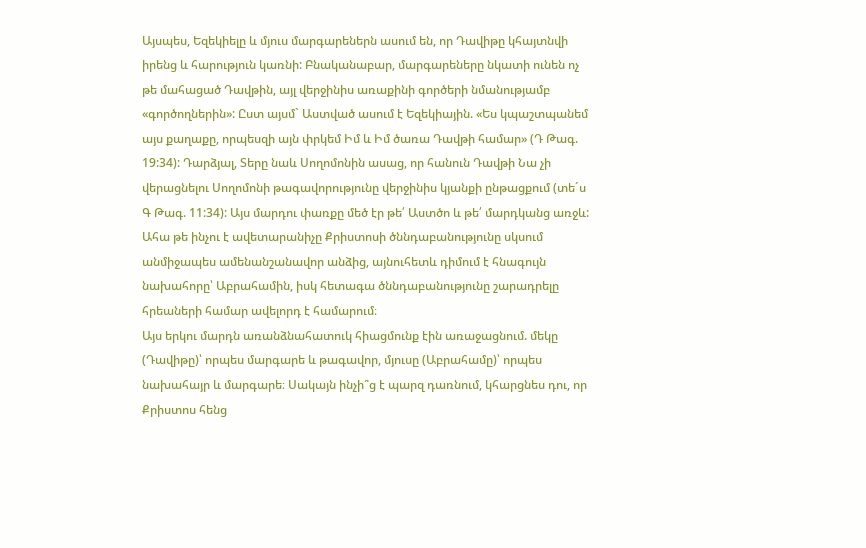Այսպես, Եզեկիելը և մյուս մարգարեներն ասում են, որ Դավիթը կհայտնվի իրենց և հարություն կառնի: Բնականաբար, մարգարեները նկատի ունեն ոչ թե մահացած Դավթին, այլ վերջինիս առաքինի գործերի նմանությամբ «գործողներին»: Ըստ այսմ` Աստված ասում է Եզեկիային. «Ես կպաշտպանեմ այս քաղաքը, որպեսզի այն փրկեմ Իմ և Իմ ծառա Դավթի համար» (Դ Թագ. 19:34): Դարձյալ, Տերը նաև Սողոմոնին ասաց, որ հանուն Դավթի Նա չի վերացնելու Սողոմոնի թագավորությունը վերջինիս կյանքի ընթացքում (տե´ս Գ Թագ. 11:34): Այս մարդու փառքը մեծ էր թե՛ Աստծո և թե՛ մարդկանց առջև: Ահա թե ինչու է ավետարանիչը Քրիստոսի ծննդաբանությունը սկսում անմիջապես ամենանշանավոր անձից, այնուհետև դիմում է հնագույն նախահորը՝ Աբրահամին, իսկ հետագա ծննդաբանությունը շարադրելը հրեաների համար ավելորդ է համարում։
Այս երկու մարդն առանձնահատուկ հիացմունք էին առաջացնում. մեկը (Դավիթը)՝ որպես մարգարե և թագավոր, մյուսը (Աբրահամը)՝ որպես նախահայր և մարգարե։ Սակայն ինչի՞ց է պարզ դառնում, կհարցնես դու, որ Քրիստոս հենց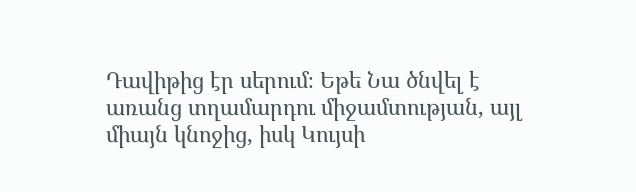Դավիթից էր սերում։ Եթե Նա ծնվել է առանց տղամարդու միջամտության, այլ միայն կնոջից, իսկ Կույսի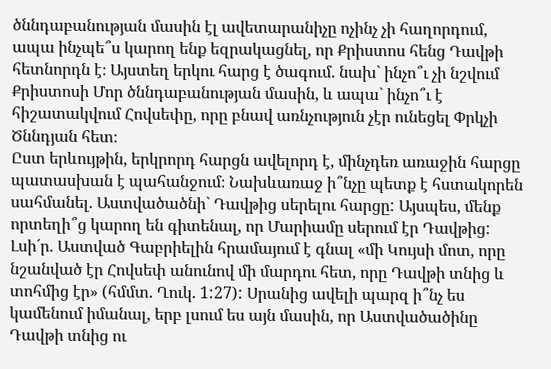ծննդաբանության մասին էլ ավետարանիչը ոչինչ չի հաղորդում, ապա ինչպե՞ս կարող ենք եզրակացնել, որ Քրիստոս հենց Դավթի հետնորդն է։ Այստեղ երկու հարց է ծագում. նախ` ինչո՞ւ չի նշվում Քրիստոսի Մոր ծննդաբանության մասին, և ապա` ինչո՞ւ է հիշատակվում Հովսեփը, որը բնավ առնչություն չէր ունեցել Փրկչի Ծննդյան հետ։
Ըստ երևույթին, երկրորդ հարցն ավելորդ է, մինչդեռ առաջին հարցը պատասխան է պահանջում։ Նախևառաջ ի՞նչը պետք է հստակորեն սահմանել. Աստվածածնի` Դավթից սերելու հարցը: Այսպես, մենք որտեղի՞ց կարող են գիտենալ, որ Մարիամը սերում էր Դավթից: Լսի´ր. Աստված Գաբրիելին հրամայում է գնալ «մի Կույսի մոտ, որը նշանված էր Հովսեփ անունով մի մարդու հետ, որը Դավթի տնից և տոհմից էր» (հմմտ. Ղուկ. 1:27): Սրանից ավելի պարզ ի՞նչ ես կամենում իմանալ, երբ լսում ես այն մասին, որ Աստվածածինը Դավթի տնից ու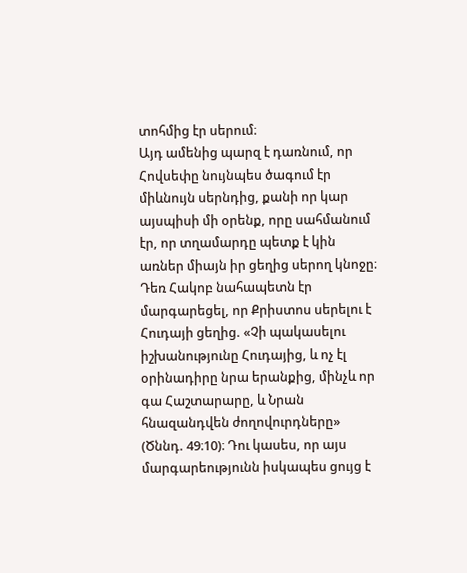տոհմից էր սերում։
Այդ ամենից պարզ է դառնում, որ Հովսեփը նույնպես ծագում էր միևնույն սերնդից, քանի որ կար այսպիսի մի օրենք, որը սահմանում էր, որ տղամարդը պետք է կին առներ միայն իր ցեղից սերող կնոջը։ Դեռ Հակոբ նահապետն էր մարգարեցել, որ Քրիստոս սերելու է Հուդայի ցեղից. «Չի պակասելու իշխանությունը Հուդայից, և ոչ էլ օրինադիրը նրա երանքից, մինչև որ գա Հաշտարարը, և Նրան հնազանդվեն ժողովուրդները» (Ծննդ. 49։10)։ Դու կասես, որ այս մարգարեությունն իսկապես ցույց է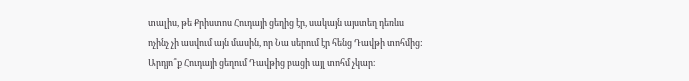տալիս, թե Քրիստոս Հուդայի ցեղից էր, սակայն այստեղ դեռևս ոչինչ չի ասվում այն մասին, որ Նա սերում էր հենց Դավթի տոհմից: Արդյո՞ք Հուդայի ցեղում Դավթից բացի այլ տոհմ չկար։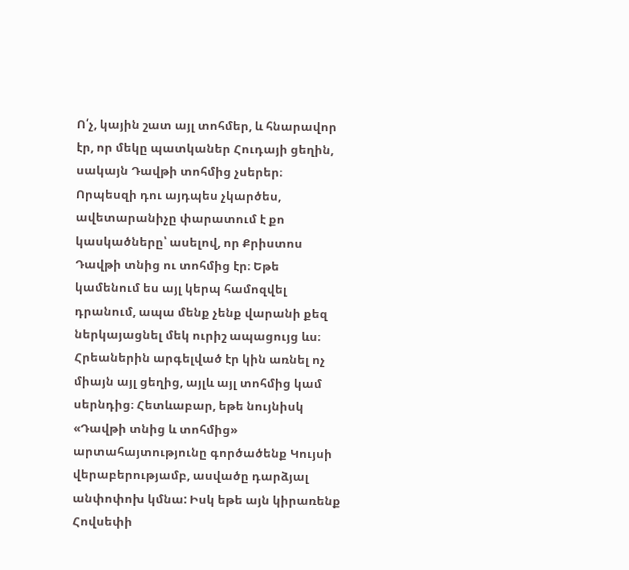Ո՛չ, կային շատ այլ տոհմեր, և հնարավոր էր, որ մեկը պատկաներ Հուդայի ցեղին, սակայն Դավթի տոհմից չսերեր։ Որպեսզի դու այդպես չկարծես, ավետարանիչը փարատում է քո կասկածները՝ ասելով, որ Քրիստոս Դավթի տնից ու տոհմից էր։ Եթե կամենում ես այլ կերպ համոզվել դրանում, ապա մենք չենք վարանի քեզ ներկայացնել մեկ ուրիշ ապացույց ևս։ Հրեաներին արգելված էր կին առնել ոչ միայն այլ ցեղից, այլև այլ տոհմից կամ սերնդից։ Հետևաբար, եթե նույնիսկ «Դավթի տնից և տոհմից» արտահայտությունը գործածենք Կույսի վերաբերությամբ, ասվածը դարձյալ անփոփոխ կմնա: Իսկ եթե այն կիրառենք Հովսեփի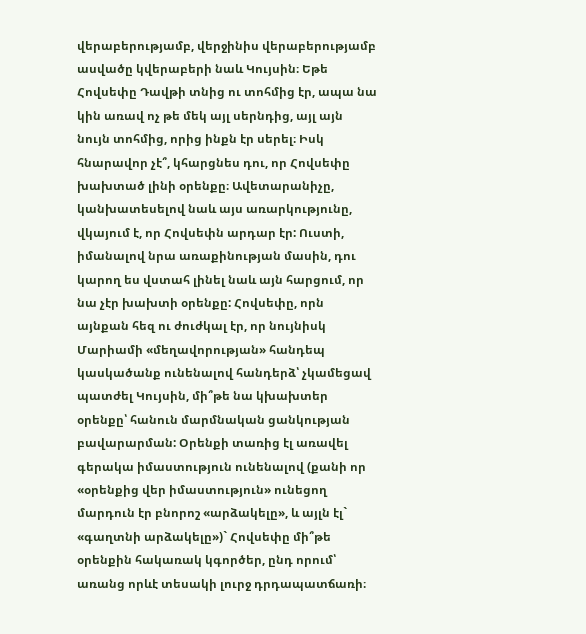վերաբերությամբ, վերջինիս վերաբերությամբ ասվածը կվերաբերի նաև Կույսին։ Եթե Հովսեփը Դավթի տնից ու տոհմից էր, ապա նա կին առավ ոչ թե մեկ այլ սերնդից, այլ այն նույն տոհմից, որից ինքն էր սերել։ Իսկ հնարավոր չէ՞, կհարցնես դու, որ Հովսեփը խախտած լինի օրենքը։ Ավետարանիչը, կանխատեսելով նաև այս առարկությունը, վկայում է, որ Հովսեփն արդար էր: Ուստի, իմանալով նրա առաքինության մասին, դու կարող ես վստահ լինել նաև այն հարցում, որ նա չէր խախտի օրենքը: Հովսեփը, որն այնքան հեզ ու ժուժկալ էր, որ նույնիսկ Մարիամի «մեղավորության» հանդեպ կասկածանք ունենալով հանդերձ՝ չկամեցավ պատժել Կույսին, մի՞թե նա կխախտեր օրենքը՝ հանուն մարմնական ցանկության բավարարման: Օրենքի տառից էլ առավել գերակա իմաստություն ունենալով (քանի որ «օրենքից վեր իմաստություն» ունեցող մարդուն էր բնորոշ «արձակելը», և այլն էլ` «գաղտնի արձակելը»)` Հովսեփը մի՞թե օրենքին հակառակ կգործեր, ընդ որում՝ առանց որևէ տեսակի լուրջ դրդապատճառի։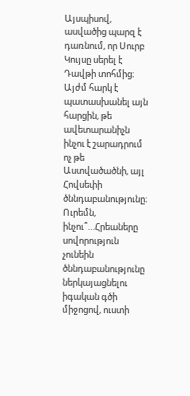Այսպիսով, ասվածից պարզ է դառնում, որ Սուրբ Կույսը սերել է Դավթի տոհմից։ Այժմ հարկ է պատասխանել այն հարցին, թե ավետարանիչն ինչու է շարադրում ոչ թե Աստվածածնի, այլ Հովսեփի ծննդաբանությունը։ Ուրեմն, ինչու՞…Հրեաները սովորություն չունեին ծննդաբանությունը ներկայացնելու իգական գծի միջոցով, ուստի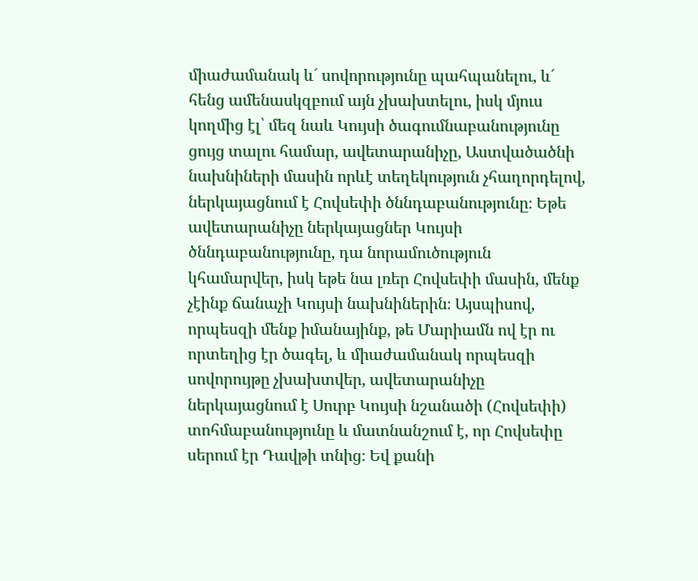միաժամանակ և´ սովորությունը պահպանելու, և´ հենց ամենասկզբում այն չխախտելու, իսկ մյուս կողմից էլ՝ մեզ նաև Կույսի ծագումնաբանությունը ցույց տալու համար, ավետարանիչը, Աստվածածնի նախնիների մասին որևէ տեղեկություն չհաղորդելով, ներկայացնում է Հովսեփի ծննդաբանությունը։ Եթե ավետարանիչը ներկայացներ Կույսի ծննդաբանությունը, դա նորամուծություն կհամարվեր, իսկ եթե նա լռեր Հովսեփի մասին, մենք չէինք ճանաչի Կույսի նախնիներին։ Այսպիսով, որպեսզի մենք իմանայինք, թե Մարիամն ով էր ու որտեղից էր ծագել, և միաժամանակ որպեսզի սովորույթը չխախտվեր, ավետարանիչը ներկայացնում է Սուրբ Կույսի նշանածի (Հովսեփի) տոհմաբանությունը և մատնանշում է, որ Հովսեփը սերում էր Դավթի տնից։ Եվ քանի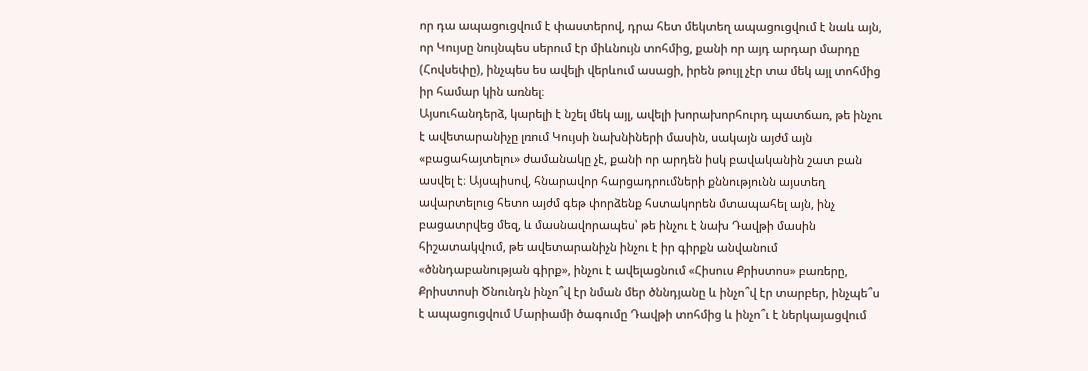որ դա ապացուցվում է փաստերով, դրա հետ մեկտեղ ապացուցվում է նաև այն, որ Կույսը նույնպես սերում էր միևնույն տոհմից, քանի որ այդ արդար մարդը (Հովսեփը), ինչպես ես ավելի վերևում ասացի, իրեն թույլ չէր տա մեկ այլ տոհմից իր համար կին առնել։
Այսուհանդերձ, կարելի է նշել մեկ այլ, ավելի խորախորհուրդ պատճառ, թե ինչու է ավետարանիչը լռում Կույսի նախնիների մասին, սակայն այժմ այն «բացահայտելու» ժամանակը չէ, քանի որ արդեն իսկ բավականին շատ բան ասվել է։ Այսպիսով, հնարավոր հարցադրումների քննությունն այստեղ ավարտելուց հետո այժմ գեթ փորձենք հստակորեն մտապահել այն, ինչ բացատրվեց մեզ, և մասնավորապես՝ թե ինչու է նախ Դավթի մասին հիշատակվում, թե ավետարանիչն ինչու է իր գիրքն անվանում «ծննդաբանության գիրք», ինչու է ավելացնում «Հիսուս Քրիստոս» բառերը, Քրիստոսի Ծնունդն ինչո՞վ էր նման մեր ծննդյանը և ինչո՞վ էր տարբեր, ինչպե՞ս է ապացուցվում Մարիամի ծագումը Դավթի տոհմից և ինչո՞ւ է ներկայացվում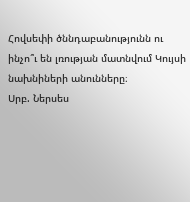Հովսեփի ծննդաբանությունն ու ինչո՞ւ են լռության մատնվում Կույսի նախնիների անունները։
Սրբ. Ներսես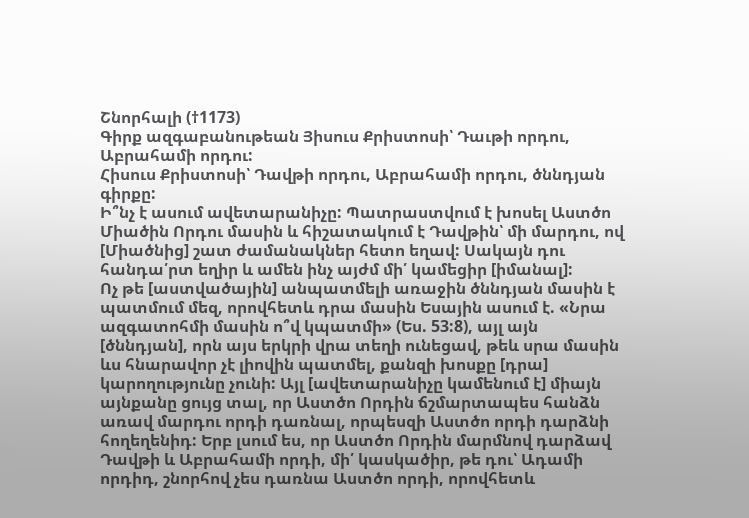Շնորհալի (†1173)
Գիրք ազգաբանութեան Յիսուս Քրիստոսի՝ Դաւթի որդու, Աբրահամի որդու:
Հիսուս Քրիստոսի՝ Դավթի որդու, Աբրահամի որդու, ծննդյան գիրքը:
Ի՞նչ է ասում ավետարանիչը: Պատրաստվում է խոսել Աստծո Միածին Որդու մասին և հիշատակում է Դավթին՝ մի մարդու, ով [Միածնից] շատ ժամանակներ հետո եղավ: Սակայն դու հանդա՛րտ եղիր և ամեն ինչ այժմ մի՛ կամեցիր [իմանալ]:
Ոչ թե [աստվածային] անպատմելի առաջին ծննդյան մասին է պատմում մեզ, որովհետև դրա մասին Եսային ասում է. «Նրա ազգատոհմի մասին ո՞վ կպատմի» (Ես. 53:8), այլ այն [ծննդյան], որն այս երկրի վրա տեղի ունեցավ, թեև սրա մասին ևս հնարավոր չէ լիովին պատմել, քանզի խոսքը [դրա] կարողությունը չունի: Այլ [ավետարանիչը կամենում է] միայն այնքանը ցույց տալ, որ Աստծո Որդին ճշմարտապես հանձն առավ մարդու որդի դառնալ, որպեսզի Աստծո որդի դարձնի հողեղենիդ: Երբ լսում ես, որ Աստծո Որդին մարմնով դարձավ Դավթի և Աբրահամի որդի, մի՛ կասկածիր, թե դու՝ Ադամի որդիդ, շնորհով չես դառնա Աստծո որդի, որովհետև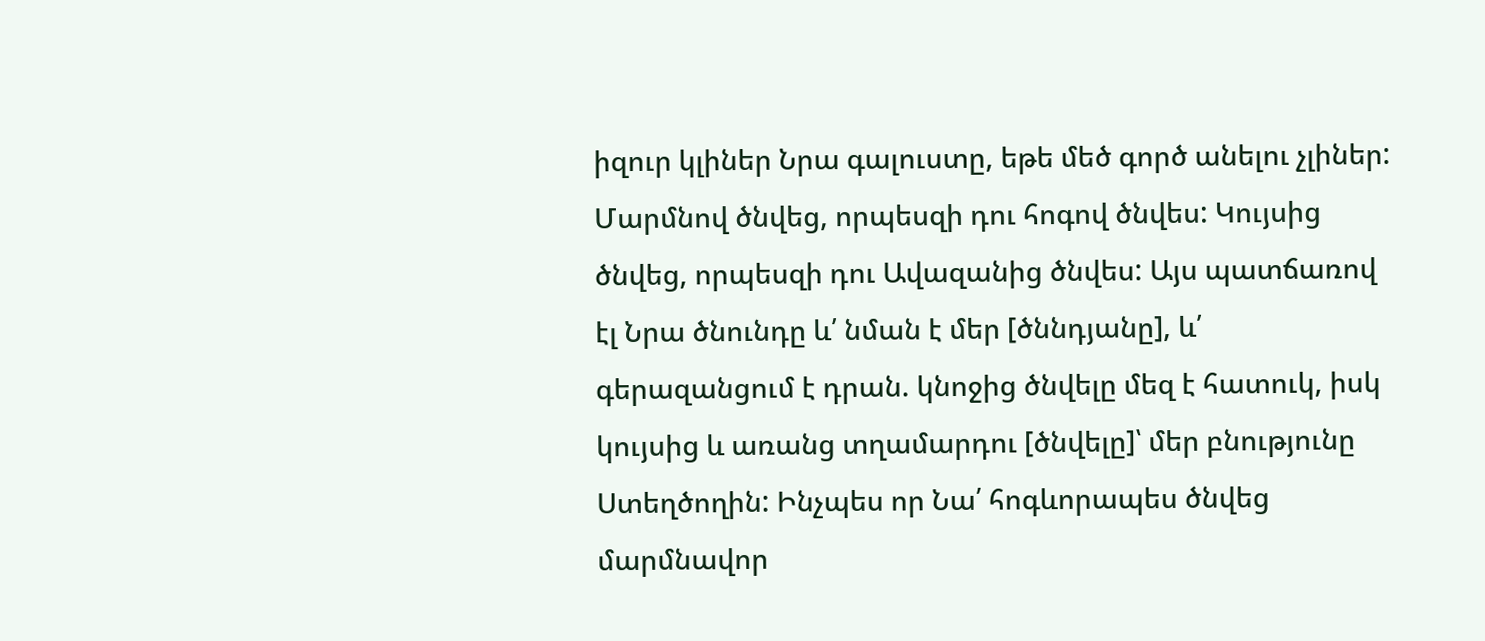իզուր կլիներ Նրա գալուստը, եթե մեծ գործ անելու չլիներ: Մարմնով ծնվեց, որպեսզի դու հոգով ծնվես: Կույսից ծնվեց, որպեսզի դու Ավազանից ծնվես: Այս պատճառով էլ Նրա ծնունդը և՛ նման է մեր [ծննդյանը], և՛ գերազանցում է դրան. կնոջից ծնվելը մեզ է հատուկ, իսկ կույսից և առանց տղամարդու [ծնվելը]՝ մեր բնությունը Ստեղծողին: Ինչպես որ Նա՛ հոգևորապես ծնվեց մարմնավոր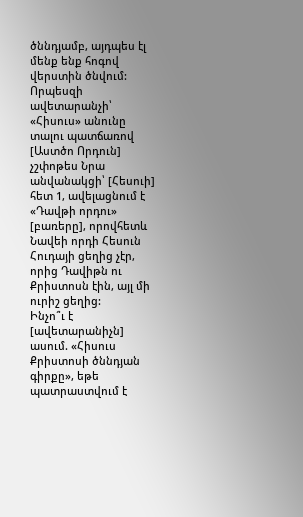ծննդյամբ, այդպես էլ մենք ենք հոգով վերստին ծնվում:
Որպեսզի ավետարանչի՝ «Հիսուս» անունը տալու պատճառով [Աստծո Որդուն] չշփոթես Նրա անվանակցի՝ [Հեսուի] հետ 1, ավելացնում է «Դավթի որդու» [բառերը], որովհետև Նավեի որդի Հեսուն Հուդայի ցեղից չէր, որից Դավիթն ու Քրիստոսն էին, այլ մի ուրիշ ցեղից:
Ինչո՞ւ է [ավետարանիչն] ասում. «Հիսուս Քրիստոսի ծննդյան գիրքը», եթե պատրաստվում է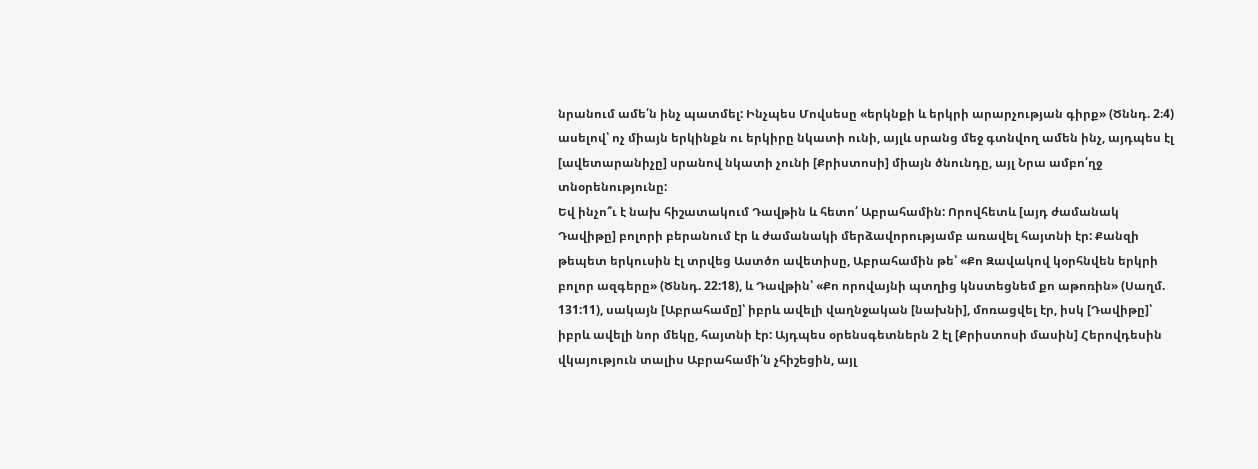նրանում ամե՛ն ինչ պատմել: Ինչպես Մովսեսը «երկնքի և երկրի արարչության գիրք» (Ծննդ. 2։4) ասելով՝ ոչ միայն երկինքն ու երկիրը նկատի ունի, այլև սրանց մեջ գտնվող ամեն ինչ, այդպես էլ [ավետարանիչը] սրանով նկատի չունի [Քրիստոսի] միայն ծնունդը, այլ Նրա ամբո՛ղջ տնօրենությունը:
Եվ ինչո՞ւ է նախ հիշատակում Դավթին և հետո՛ Աբրահամին: Որովհետև [այդ ժամանակ Դավիթը] բոլորի բերանում էր և ժամանակի մերձավորությամբ առավել հայտնի էր: Քանզի թեպետ երկուսին էլ տրվեց Աստծո ավետիսը, Աբրահամին թե՝ «Քո Զավակով կօրհնվեն երկրի բոլոր ազգերը» (Ծննդ. 22:18), և Դավթին՝ «Քո որովայնի պտղից կնստեցնեմ քո աթոռին» (Սաղմ. 131:11), սակայն [Աբրահամը]՝ իբրև ավելի վաղնջական [նախնի], մոռացվել էր, իսկ [Դավիթը]՝ իբրև ավելի նոր մեկը, հայտնի էր: Այդպես օրենսգետներն 2 էլ [Քրիստոսի մասին] Հերովդեսին վկայություն տալիս Աբրահամի՛ն չհիշեցին, այլ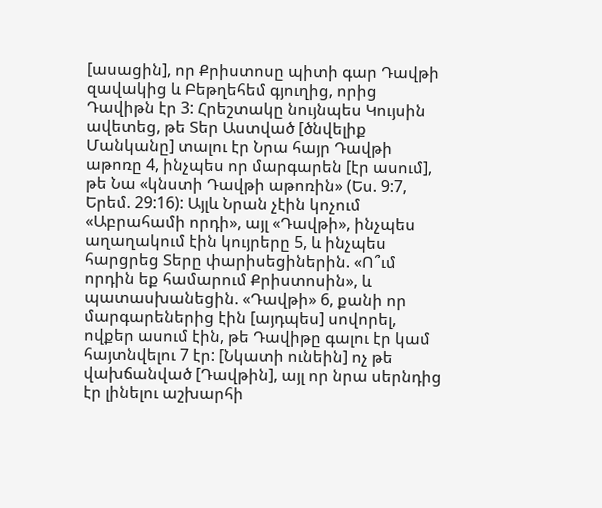[ասացին], որ Քրիստոսը պիտի գար Դավթի զավակից և Բեթղեհեմ գյուղից, որից Դավիթն էր 3: Հրեշտակը նույնպես Կույսին ավետեց, թե Տեր Աստված [ծնվելիք Մանկանը] տալու էր Նրա հայր Դավթի աթոռը 4, ինչպես որ մարգարեն [էր ասում], թե Նա «կնստի Դավթի աթոռին» (Ես. 9:7, Երեմ. 29:16): Այլև Նրան չէին կոչում «Աբրահամի որդի», այլ «Դավթի», ինչպես աղաղակում էին կույրերը 5, և ինչպես հարցրեց Տերը փարիսեցիներին. «Ո՞ւմ որդին եք համարում Քրիստոսին», և պատասխանեցին. «Դավթի» 6, քանի որ մարգարեներից էին [այդպես] սովորել, ովքեր ասում էին, թե Դավիթը գալու էր կամ հայտնվելու 7 էր: [Նկատի ունեին] ոչ թե վախճանված [Դավթին], այլ որ նրա սերնդից էր լինելու աշխարհի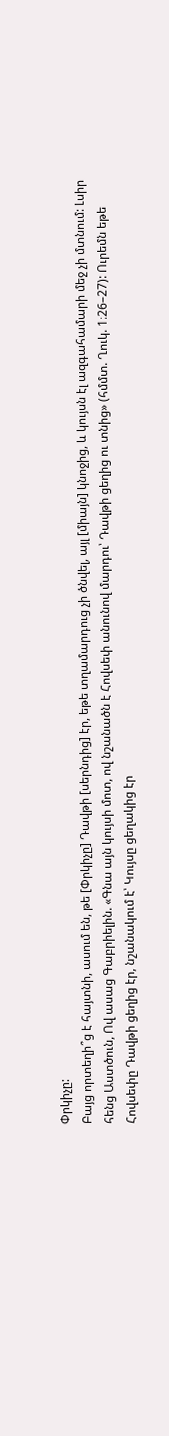Փրկիչը:
Բայց որտեղի՞ց է հայտնի, ասում են, թե [Փրկիչը] Դավթի [սերնդից] էր, եթե տղամարդուց չի ծնվել, այլ [միայն] կնոջից, և կույսն էլ ազգահամարի մեջ չի մտնում: Լսիր հենց Աստծուն, Ով ասաց Գաբրիելին. «Գնա այն կույսի մոտ, ով նշանածն է Հովսեփ անունով մարդու՝ Դավթի ցեղից ու տնից» (հմմտ. Ղուկ. 1։26–27): Ուրեմն եթե Հովսեփը Դավթի ցեղից էր, նշանակում է՝ Կույսը ցեղակից էր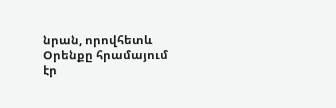նրան, որովհետև Օրենքը հրամայում էր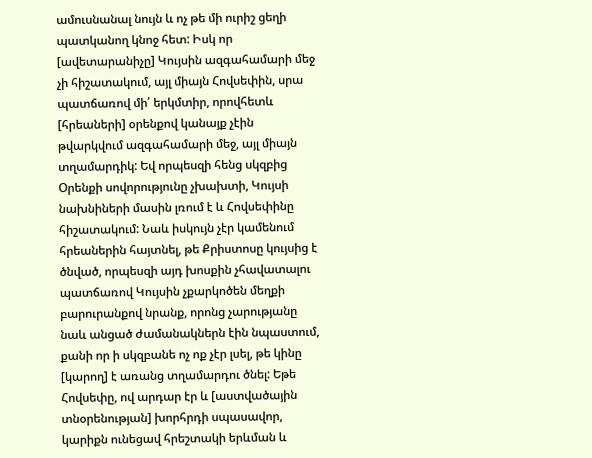ամուսնանալ նույն և ոչ թե մի ուրիշ ցեղի պատկանող կնոջ հետ: Իսկ որ [ավետարանիչը] Կույսին ազգահամարի մեջ չի հիշատակում, այլ միայն Հովսեփին, սրա պատճառով մի՛ երկմտիր, որովհետև [հրեաների] օրենքով կանայք չէին թվարկվում ազգահամարի մեջ, այլ միայն տղամարդիկ: Եվ որպեսզի հենց սկզբից Օրենքի սովորությունը չխախտի, Կույսի նախնիների մասին լռում է և Հովսեփինը հիշատակում: Նաև իսկույն չէր կամենում հրեաներին հայտնել, թե Քրիստոսը կույսից է ծնված, որպեսզի այդ խոսքին չհավատալու պատճառով Կույսին չքարկոծեն մեղքի բարուրանքով նրանք, որոնց չարությանը նաև անցած ժամանակներն էին նպաստում, քանի որ ի սկզբանե ոչ ոք չէր լսել, թե կինը [կարող] է առանց տղամարդու ծնել: Եթե Հովսեփը, ով արդար էր և [աստվածային տնօրենության] խորհրդի սպասավոր, կարիքն ունեցավ հրեշտակի երևման և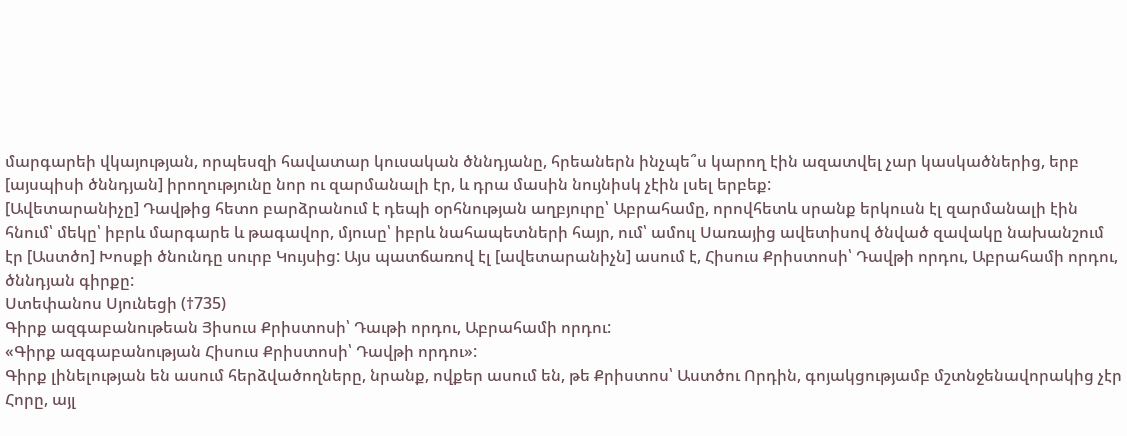մարգարեի վկայության, որպեսզի հավատար կուսական ծննդյանը, հրեաներն ինչպե՞ս կարող էին ազատվել չար կասկածներից, երբ [այսպիսի ծննդյան] իրողությունը նոր ու զարմանալի էր, և դրա մասին նույնիսկ չէին լսել երբեք:
[Ավետարանիչը] Դավթից հետո բարձրանում է դեպի օրհնության աղբյուրը՝ Աբրահամը, որովհետև սրանք երկուսն էլ զարմանալի էին հնում՝ մեկը՝ իբրև մարգարե և թագավոր, մյուսը՝ իբրև նահապետների հայր, ում՝ ամուլ Սառայից ավետիսով ծնված զավակը նախանշում էր [Աստծո] Խոսքի ծնունդը սուրբ Կույսից: Այս պատճառով էլ [ավետարանիչն] ասում է, Հիսուս Քրիստոսի՝ Դավթի որդու, Աբրահամի որդու, ծննդյան գիրքը:
Ստեփանոս Սյունեցի (†735)
Գիրք ազգաբանութեան Յիսուս Քրիստոսի՝ Դաւթի որդու, Աբրահամի որդու:
«Գիրք ազգաբանության Հիսուս Քրիստոսի՝ Դավթի որդու»:
Գիրք լինելության են ասում հերձվածողները, նրանք, ովքեր ասում են, թե Քրիստոս՝ Աստծու Որդին, գոյակցությամբ մշտնջենավորակից չէր Հորը, այլ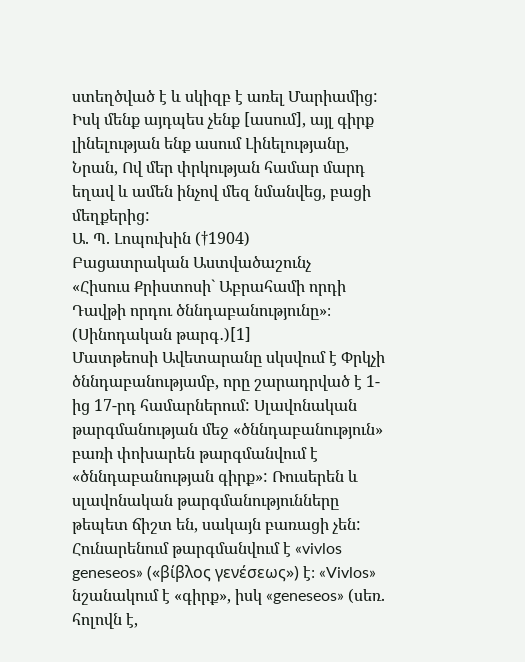ստեղծված է և սկիզբ է առել Մարիամից: Իսկ մենք այդպես չենք [ասում], այլ գիրք լինելության ենք ասում Լինելությանը, Նրան, Ով մեր փրկության համար մարդ եղավ և ամեն ինչով մեզ նմանվեց, բացի մեղքերից:
Ա. Պ. Լոպուխին (†1904)
Բացատրական Աստվածաշունչ
«Հիսուս Քրիստոսի` Աբրահամի որդի Դավթի որդու ծննդաբանությունը»։ (Սինոդական թարգ․)[1]
Մատթեոսի Ավետարանը սկսվում է Փրկչի ծննդաբանությամբ, որը շարադրված է 1-ից 17-րդ համարներում: Սլավոնական թարգմանության մեջ «ծննդաբանություն» բառի փոխարեն թարգմանվում է «ծննդաբանության գիրք»: Ռուսերեն և սլավոնական թարգմանությունները թեպետ ճիշտ են, սակայն բառացի չեն: Հունարենում թարգմանվում է «vivlos geneseos» («βίβλος γενέσεως») է։ «Vivlos» նշանակում է «գիրք», իսկ «geneseos» (սեռ. հոլովն է,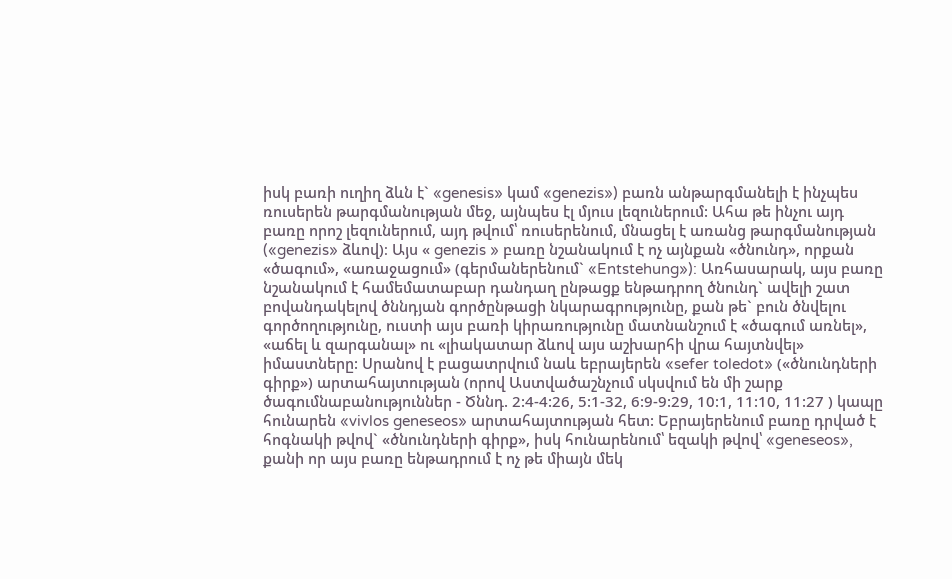իսկ բառի ուղիղ ձևն է` «genesis» կամ «genezis») բառն անթարգմանելի է ինչպես ռուսերեն թարգմանության մեջ, այնպես էլ մյուս լեզուներում: Ահա թե ինչու այդ բառը որոշ լեզուներում, այդ թվում՝ ռուսերենում, մնացել է առանց թարգմանության («genezis» ձևով)։ Այս « genezis » բառը նշանակում է ոչ այնքան «ծնունդ», որքան «ծագում», «առաջացում» (գերմաներենում` «Entstehung»): Առհասարակ, այս բառը նշանակում է համեմատաբար դանդաղ ընթացք ենթադրող ծնունդ` ավելի շատ բովանդակելով ծննդյան գործընթացի նկարագրությունը, քան թե` բուն ծնվելու գործողությունը, ուստի այս բառի կիրառությունը մատնանշում է «ծագում առնել», «աճել և զարգանալ» ու «լիակատար ձևով այս աշխարհի վրա հայտնվել» իմաստները: Սրանով է բացատրվում նաև եբրայերեն «sefer toledot» («ծնունդների գիրք») արտահայտության (որով Աստվածաշնչում սկսվում են մի շարք ծագումնաբանություններ - Ծննդ. 2:4-4:26, 5:1-32, 6:9-9:29, 10:1, 11:10, 11:27 ) կապը հունարեն «vivlos geneseos» արտահայտության հետ: Եբրայերենում բառը դրված է հոգնակի թվով` «ծնունդների գիրք», իսկ հունարենում՝ եզակի թվով՝ «geneseos», քանի որ այս բառը ենթադրում է ոչ թե միայն մեկ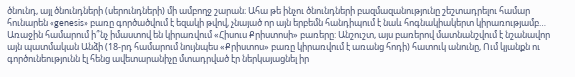ծնունդ, այլ ծնունդների (սերունդների) մի ամբողջ շարան։ Ահա թե ինչու ծնունդների բազմազանությունը շեշտադրելու համար հունարեն «genesis» բառը գործածվում է եզակի թվով, չնայած որ այն երբեմն հանդիպում է նաև հոգնակիակերտ կիրառությամբ…
Առաջին համարում ի՞նչ իմաստով են կիրառվում «Հիսուս Քրիստոսի» բառերը: Անշուշտ, այս բառերով մատնանշվում է նշանավոր այն պատմական Անձի (18-րդ համարում նույնպես «Քրիստոս» բառը կիրառվում է առանց հոդի) հատուկ անունը, Ում կյանքն ու գործունեությունն էլ հենց ավետարանիչը մտադրված էր ներկայացնել իր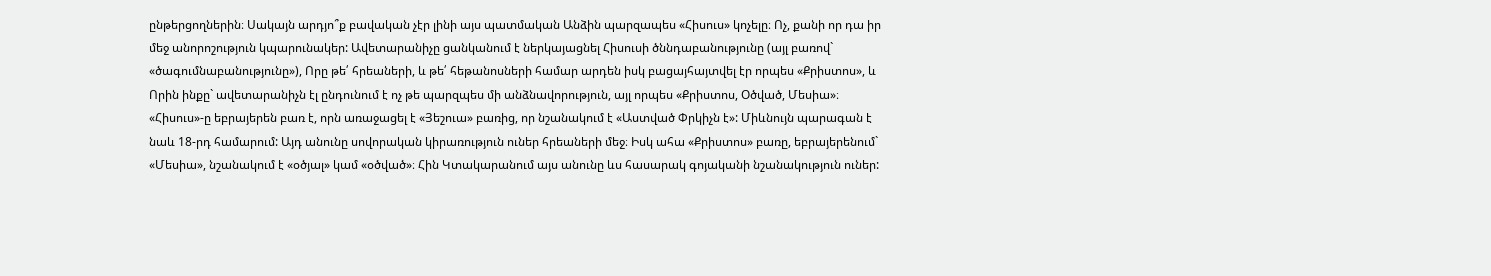ընթերցողներին։ Սակայն արդյո՞ք բավական չէր լինի այս պատմական Անձին պարզապես «Հիսուս» կոչելը։ Ոչ, քանի որ դա իր մեջ անորոշություն կպարունակեր: Ավետարանիչը ցանկանում է ներկայացնել Հիսուսի ծննդաբանությունը (այլ բառով` «ծագումնաբանությունը»), Որը թե՛ հրեաների, և թե՛ հեթանոսների համար արդեն իսկ բացայհայտվել էր որպես «Քրիստոս», և Որին ինքը` ավետարանիչն էլ ընդունում է ոչ թե պարզպես մի անձնավորություն, այլ որպես «Քրիստոս, Օծված, Մեսիա»։ «Հիսուս»-ը եբրայերեն բառ է, որն առաջացել է «Յեշուա» բառից, որ նշանակում է «Աստված Փրկիչն է»: Միևնույն պարագան է նաև 18-րդ համարում: Այդ անունը սովորական կիրառություն ուներ հրեաների մեջ։ Իսկ ահա «Քրիստոս» բառը, եբրայերենում` «Մեսիա», նշանակում է «օծյալ» կամ «օծված»։ Հին Կտակարանում այս անունը ևս հասարակ գոյականի նշանակություն ուներ: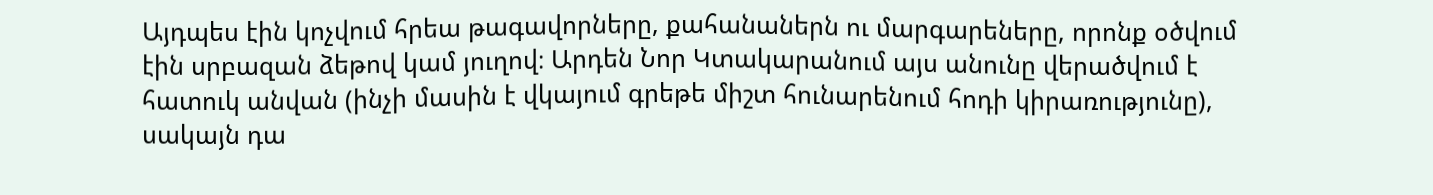Այդպես էին կոչվում հրեա թագավորները, քահանաներն ու մարգարեները, որոնք օծվում էին սրբազան ձեթով կամ յուղով։ Արդեն Նոր Կտակարանում այս անունը վերածվում է հատուկ անվան (ինչի մասին է վկայում գրեթե միշտ հունարենում հոդի կիրառությունը), սակայն դա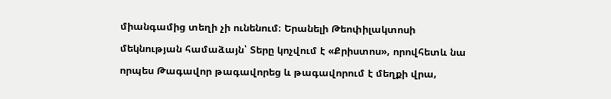միանգամից տեղի չի ունենում։ Երանելի Թեոփիլակտոսի մեկնության համաձայն՝ Տերը կոչվում է «Քրիստոս», որովհետև նա որպես Թագավոր թագավորեց և թագավորում է մեղքի վրա,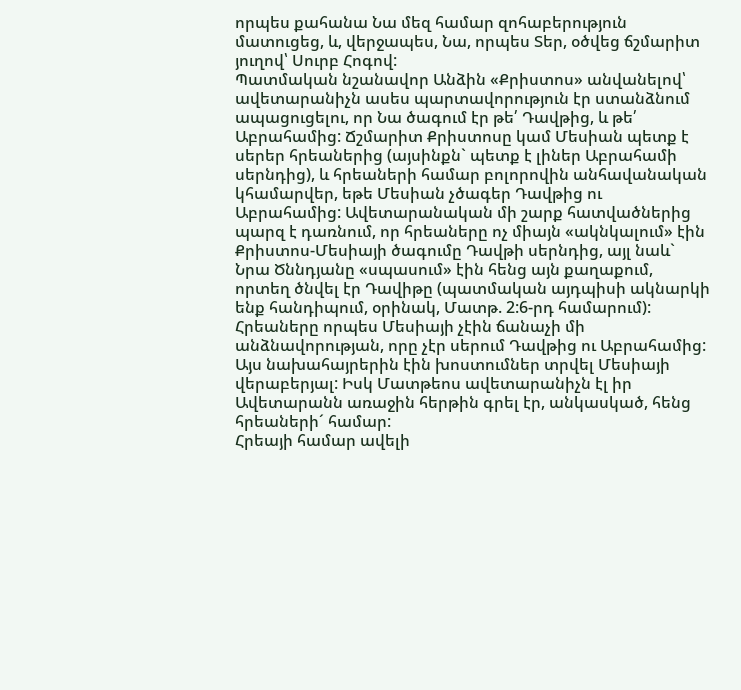որպես քահանա Նա մեզ համար զոհաբերություն մատուցեց, և, վերջապես, Նա, որպես Տեր, օծվեց ճշմարիտ յուղով՝ Սուրբ Հոգով:
Պատմական նշանավոր Անձին «Քրիստոս» անվանելով՝ ավետարանիչն ասես պարտավորություն էր ստանձնում ապացուցելու, որ Նա ծագում էր թե՛ Դավթից, և թե՛ Աբրահամից: Ճշմարիտ Քրիստոսը կամ Մեսիան պետք է սերեր հրեաներից (այսինքն` պետք է լիներ Աբրահամի սերնդից), և հրեաների համար բոլորովին անհավանական կհամարվեր, եթե Մեսիան չծագեր Դավթից ու Աբրահամից: Ավետարանական մի շարք հատվածներից պարզ է դառնում, որ հրեաները ոչ միայն «ակնկալում» էին Քրիստոս-Մեսիայի ծագումը Դավթի սերնդից, այլ նաև` Նրա Ծննդյանը «սպասում» էին հենց այն քաղաքում, որտեղ ծնվել էր Դավիթը (պատմական այդպիսի ակնարկի ենք հանդիպում, օրինակ, Մատթ. 2:6-րդ համարում): Հրեաները որպես Մեսիայի չէին ճանաչի մի անձնավորության, որը չէր սերում Դավթից ու Աբրահամից: Այս նախահայրերին էին խոստումներ տրվել Մեսիայի վերաբերյալ: Իսկ Մատթեոս ավետարանիչն էլ իր Ավետարանն առաջին հերթին գրել էր, անկասկած, հենց հրեաների´ համար:
Հրեայի համար ավելի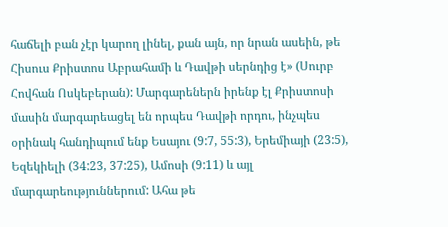հաճելի բան չէր կարող լինել, քան այն, որ նրան ասեին, թե Հիսուս Քրիստոս Աբրահամի և Դավթի սերնդից է» (Սուրբ Հովհան Ոսկեբերան): Մարգարեներն իրենք էլ Քրիստոսի մասին մարգարեացել են որպես Դավթի որդու, ինչպես օրինակ հանդիպում ենք Եսայու (9:7, 55:3), Երեմիայի (23:5), Եզեկիելի (34:23, 37:25), Ամոսի (9:11) և այլ մարգարեություններում: Ահա թե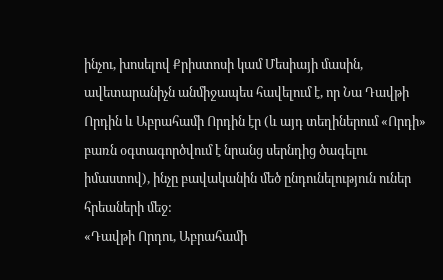ինչու, խոսելով Քրիստոսի կամ Մեսիայի մասին, ավետարանիչն անմիջապես հավելում է, որ Նա Դավթի Որդին և Աբրահամի Որդին էր (և այդ տեղիներում «Որդի» բառն օգտագործվում է նրանց սերնդից ծագելու իմաստով), ինչը բավականին մեծ ընդունելություն ուներ հրեաների մեջ:
«Դավթի Որդու, Աբրահամի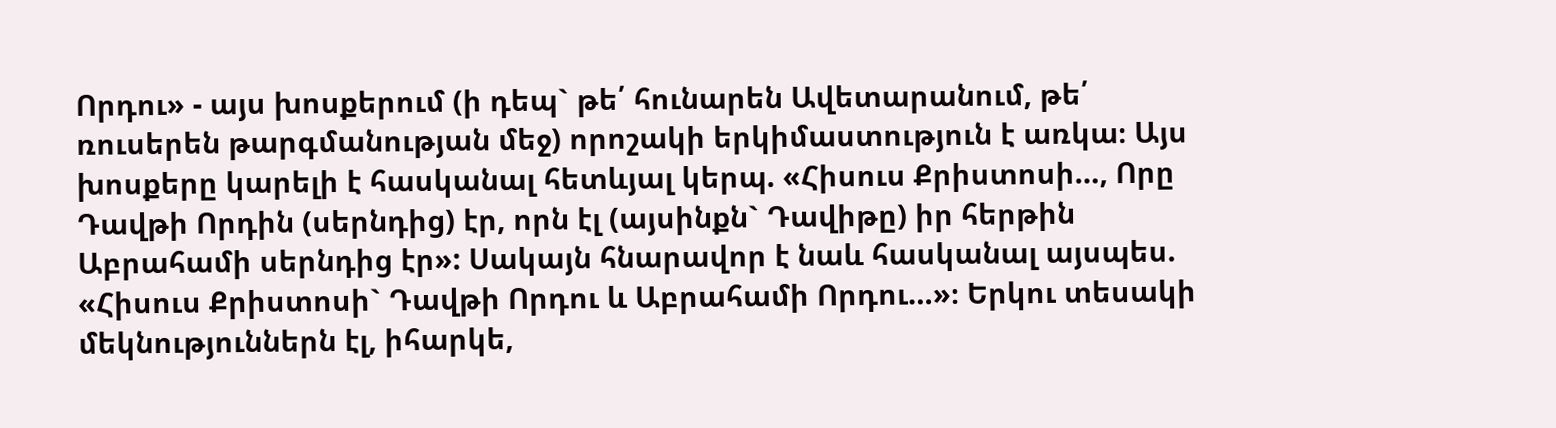Որդու» - այս խոսքերում (ի դեպ` թե՛ հունարեն Ավետարանում, թե՛ ռուսերեն թարգմանության մեջ) որոշակի երկիմաստություն է առկա։ Այս խոսքերը կարելի է հասկանալ հետևյալ կերպ. «Հիսուս Քրիստոսի…, Որը Դավթի Որդին (սերնդից) էր, որն էլ (այսինքն` Դավիթը) իր հերթին Աբրահամի սերնդից էր»: Սակայն հնարավոր է նաև հասկանալ այսպես. «Հիսուս Քրիստոսի` Դավթի Որդու և Աբրահամի Որդու…»։ Երկու տեսակի մեկնություններն էլ, իհարկե,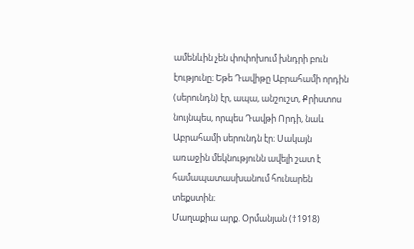ամենևին չեն փոփոխում խնդրի բուն էությունը։ Եթե Դավիթը Աբրահամի որդին (սերունդն) էր, ապա, անշուշտ, Քրիստոս նույնպես, որպես Դավթի Որդի, նաև Աբրահամի սերունդն էր։ Սակայն առաջին մեկնությունն ավելի շատ է համապատասխանում հունարեն տեքստին։
Մաղաքիա արք. Օրմանյան (†1918)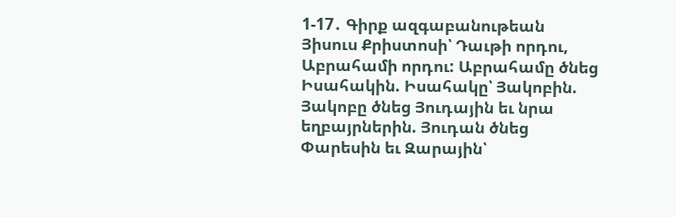1-17․ Գիրք ազգաբանութեան Յիսուս Քրիստոսի՝ Դաւթի որդու, Աբրահամի որդու: Աբրահամը ծնեց Իսահակին. Իսահակը՝ Յակոբին. Յակոբը ծնեց Յուդային եւ նրա եղբայրներին. Յուդան ծնեց Փարեսին եւ Զարային՝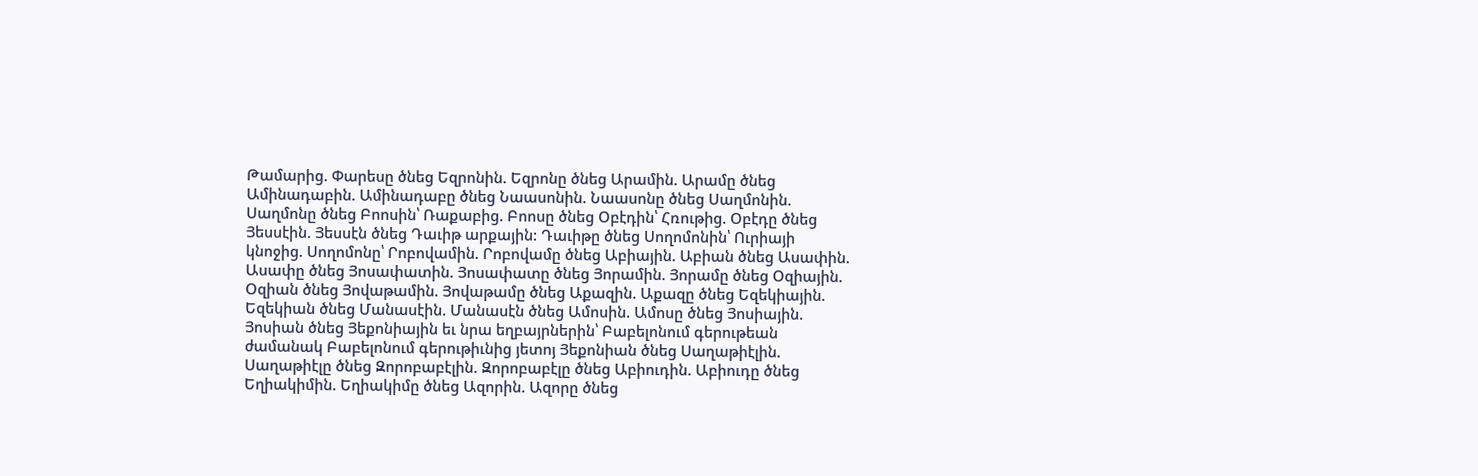Թամարից. Փարեսը ծնեց Եզրոնին. Եզրոնը ծնեց Արամին. Արամը ծնեց Ամինադաբին. Ամինադաբը ծնեց Նաասոնին. Նաասոնը ծնեց Սաղմոնին. Սաղմոնը ծնեց Բոոսին՝ Ռաքաբից. Բոոսը ծնեց Օբէդին՝ Հռութից. Օբէդը ծնեց Յեսսէին. Յեսսէն ծնեց Դաւիթ արքային: Դաւիթը ծնեց Սողոմոնին՝ Ուրիայի կնոջից. Սողոմոնը՝ Րոբովամին. Րոբովամը ծնեց Աբիային. Աբիան ծնեց Ասափին. Ասափը ծնեց Յոսափատին. Յոսափատը ծնեց Յորամին. Յորամը ծնեց Օզիային. Օզիան ծնեց Յովաթամին. Յովաթամը ծնեց Աքազին. Աքազը ծնեց Եզեկիային. Եզեկիան ծնեց Մանասէին. Մանասէն ծնեց Ամոսին. Ամոսը ծնեց Յոսիային. Յոսիան ծնեց Յեքոնիային եւ նրա եղբայրներին՝ Բաբելոնում գերութեան ժամանակ Բաբելոնում գերութիւնից յետոյ Յեքոնիան ծնեց Սաղաթիէլին. Սաղաթիէլը ծնեց Զորոբաբէլին. Զորոբաբէլը ծնեց Աբիուդին. Աբիուդը ծնեց Եղիակիմին. Եղիակիմը ծնեց Ազորին. Ազորը ծնեց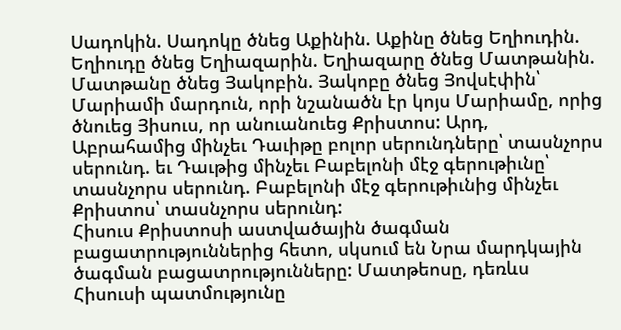Սադոկին. Սադոկը ծնեց Աքինին. Աքինը ծնեց Եղիուդին. Եղիուդը ծնեց Եղիազարին. Եղիազարը ծնեց Մատթանին. Մատթանը ծնեց Յակոբին. Յակոբը ծնեց Յովսէփին՝ Մարիամի մարդուն, որի նշանածն էր կոյս Մարիամը, որից ծնուեց Յիսուս, որ անուանուեց Քրիստոս: Արդ, Աբրահամից մինչեւ Դաւիթը բոլոր սերունդները՝ տասնչորս սերունդ. եւ Դաւթից մինչեւ Բաբելոնի մէջ գերութիւնը՝ տասնչորս սերունդ. Բաբելոնի մէջ գերութիւնից մինչեւ Քրիստոս՝ տասնչորս սերունդ:
Հիսուս Քրիստոսի աստվածային ծագման բացատրություններից հետո, սկսում են Նրա մարդկային ծագման բացատրությունները: Մատթեոսը, դեռևս Հիսուսի պատմությունը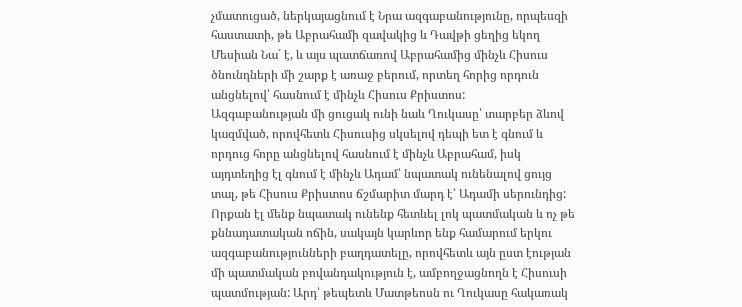չմատուցած, ներկայացնում է Նրա ազգաբանությունը, որպեսզի հաստատի, թե Աբրահամի զավակից և Դավթի ցեղից եկող Մեսիան Նա´ է, և այս պատճառով Աբրահամից մինչև Հիսուս ծնունդների մի շարք է առաջ բերում, որտեղ հորից որդուն անցնելով՝ հասնում է մինչև Հիսուս Քրիստոս:
Ազգաբանության մի ցուցակ ունի նաև Ղուկասը՝ տարբեր ձևով կազմված, որովհետև Հիսուսից սկսելով դեպի ետ է գնում և որդուց հորը անցնելով հասնում է մինչև Աբրահամ, իսկ այդտեղից էլ գնում է մինչև Ադամ՝ նպատակ ունենալով ցույց տալ, թե Հիսուս Քրիստոս ճշմարիտ մարդ է՝ Ադամի սերունդից:
Որքան էլ մենք նպատակ ունենք հետևել լոկ պատմական և ոչ թե քննադատական ոճին, սակայն կարևոր ենք համարում երկու ազգաբանությունների բաղդատելը, որովհետև այն ըստ էության մի պատմական բովանդակություն է, ամբողջացնողն է Հիսուսի պատմության: Արդ՝ թեպետև Մատթեոսն ու Ղուկասը հակառակ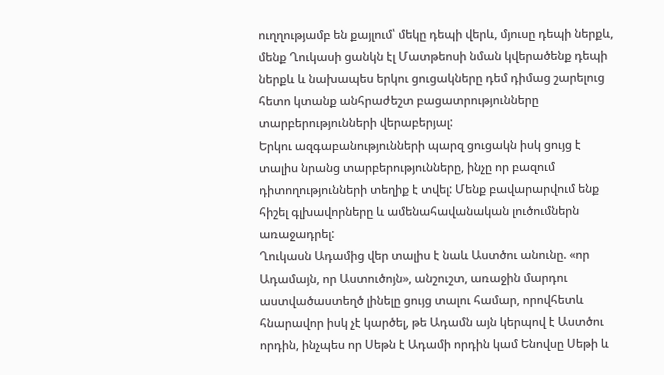ուղղությամբ են քայլում՝ մեկը դեպի վերև, մյուսը դեպի ներքև, մենք Ղուկասի ցանկն էլ Մատթեոսի նման կվերածենք դեպի ներքև և նախապես երկու ցուցակները դեմ դիմաց շարելուց հետո կտանք անհրաժեշտ բացատրությունները տարբերությունների վերաբերյալ:
Երկու ազգաբանությունների պարզ ցուցակն իսկ ցույց է տալիս նրանց տարբերությունները, ինչը որ բազում դիտողությունների տեղիք է տվել: Մենք բավարարվում ենք հիշել գլխավորները և ամենահավանական լուծումներն առաջադրել:
Ղուկասն Ադամից վեր տալիս է նաև Աստծու անունը. «որ Ադամայն, որ Աստուծոյն», անշուշտ, առաջին մարդու աստվածաստեղծ լինելը ցույց տալու համար, որովհետև հնարավոր իսկ չէ կարծել, թե Ադամն այն կերպով է Աստծու որդին, ինչպես որ Սեթն է Ադամի որդին կամ Ենովսը Սեթի և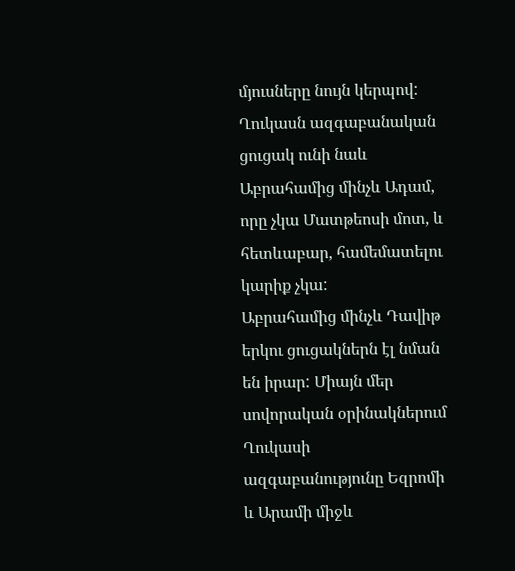մյուսները նույն կերպով: Ղուկասն ազգաբանական ցուցակ ունի նաև Աբրահամից մինչև Ադամ, որը չկա Մատթեոսի մոտ, և հետևաբար, համեմատելու կարիք չկա:
Աբրահամից մինչև Դավիթ երկու ցուցակներն էլ նման են իրար: Միայն մեր սովորական օրինակներում Ղուկասի ազգաբանությունը Եզրոմի և Արամի միջև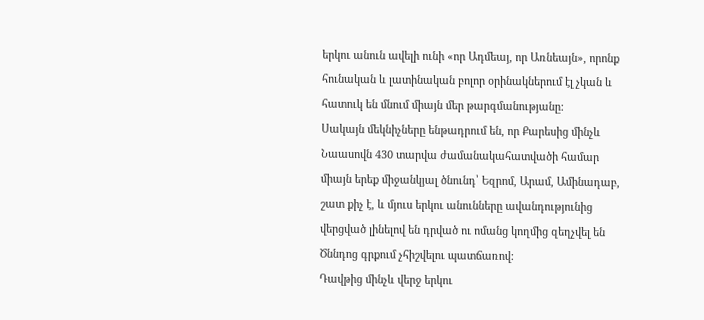երկու անուն ավելի ունի «որ Ադմեայ, որ Առնեայն», որոնք հունական և լատինական բոլոր օրինակներում էլ չկան և հատուկ են մնում միայն մեր թարգմանությանը:
Սակայն մեկնիչները ենթադրում են, որ Քարեսից մինչև Նաասովն 430 տարվա ժամանակահատվածի համար միայն երեք միջանկյալ ծնունդ՝ Եզրոմ, Արամ, Ամինադաբ, շատ քիչ է, և մյուս երկու անունները ավանդությունից վերցված լինելով են դրված ու ոմանց կողմից զեղչվել են Ծննդոց գրքում չհիշվելու պատճառով:
Դավթից մինչև վերջ երկու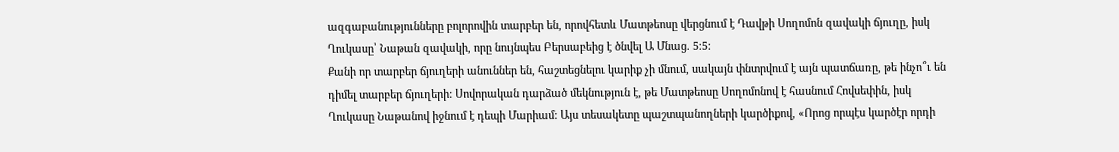ազգաբանությունները բոլորովին տարբեր են, որովհետև Մատթեոսը վերցնում է Դավթի Սողոմոն զավակի ճյուղը, իսկ Ղուկասը՝ Նաթան զավակի, որը նույնպես Բերսաբեից է ծնվել Ա Մնաց. 5։5:
Քանի որ տարբեր ճյուղերի անուններ են, հաշտեցնելու կարիք չի մնում, սակայն փնտրվում է այն պատճառը, թե ինչո՞ւ են դիմել տարբեր ճյուղերի: Սովորական դարձած մեկնություն է, թե Մատթեոսը Սողոմոնով է հասնում Հովսեփին, իսկ Ղուկասը Նաթանով իջնում է դեպի Մարիամ: Այս տեսակետը պաշտպանողների կարծիքով, «Որոց որպէս կարծէր որդի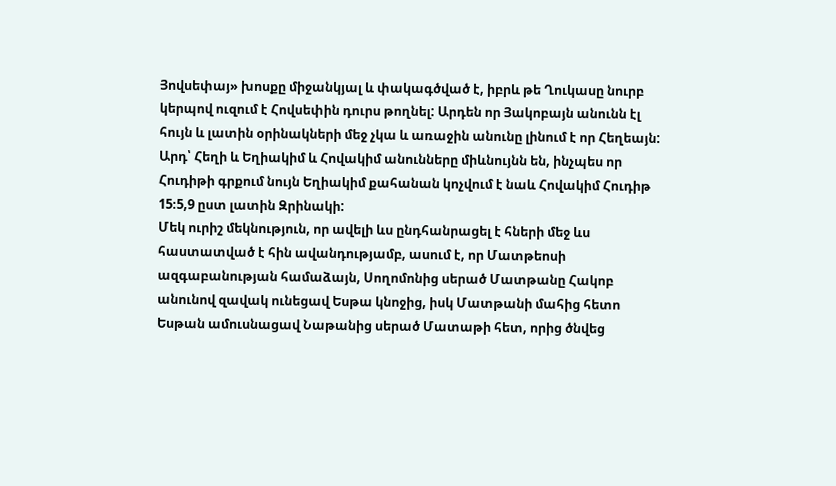Յովսեփայ» խոսքը միջանկյալ և փակագծված է, իբրև թե Ղուկասը նուրբ կերպով ուզում է Հովսեփին դուրս թողնել: Արդեն որ Յակոբայն անունն էլ հույն և լատին օրինակների մեջ չկա և առաջին անունը լինում է որ Հեղեայն: Արդ՝ Հեղի և Եղիակիմ և Հովակիմ անունները միևնույնն են, ինչպես որ Հուդիթի գրքում նույն Եղիակիմ քահանան կոչվում է նաև Հովակիմ Հուդիթ 15։5,9 ըստ լատին Զրինակի:
Մեկ ուրիշ մեկնություն, որ ավելի ևս ընդհանրացել է հների մեջ ևս հաստատված է հին ավանդությամբ, ասում է, որ Մատթեոսի ազգաբանության համաձայն, Սողոմոնից սերած Մատթանը Հակոբ անունով զավակ ունեցավ Եսթա կնոջից, իսկ Մատթանի մահից հետո Եսթան ամուսնացավ Նաթանից սերած Մատաթի հետ, որից ծնվեց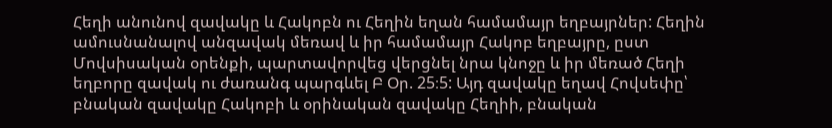Հեղի անունով զավակը և Հակոբն ու Հեղին եղան համամայր եղբայրներ: Հեղին ամուսնանալով անզավակ մեռավ և իր համամայր Հակոբ եղբայրը, ըստ Մովսիսական օրենքի, պարտավորվեց վերցնել նրա կնոջը և իր մեռած Հեղի եղբորը զավակ ու ժառանգ պարգևել Բ Օր. 25։5: Այդ զավակը եղավ Հովսեփը՝ բնական զավակը Հակոբի և օրինական զավակը Հեղիի, բնական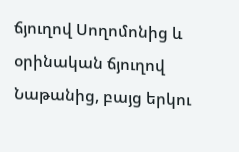ճյուղով Սողոմոնից և օրինական ճյուղով Նաթանից, բայց երկու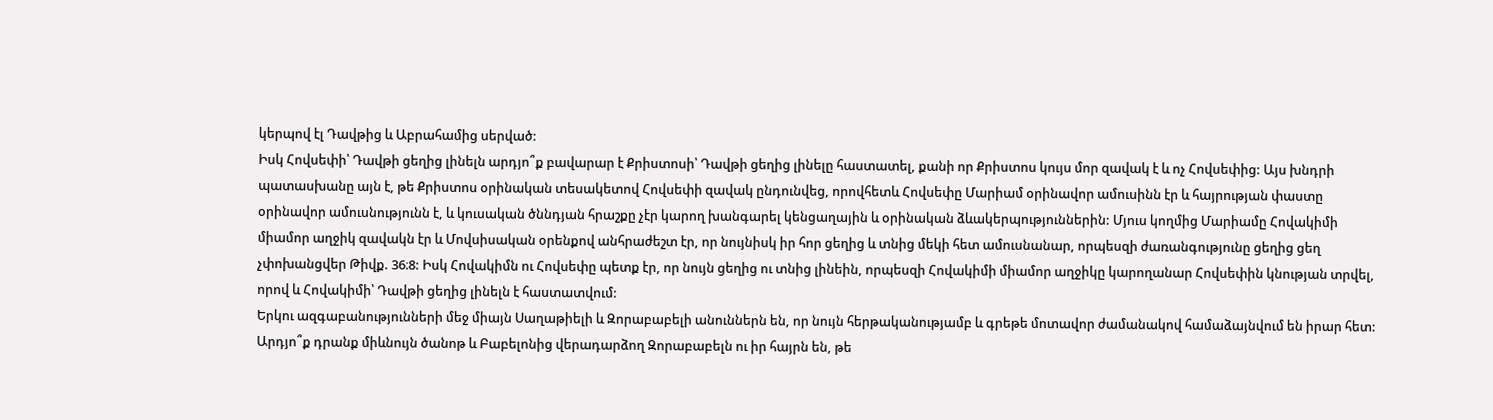կերպով էլ Դավթից և Աբրահամից սերված:
Իսկ Հովսեփի՝ Դավթի ցեղից լինելն արդյո՞ք բավարար է Քրիստոսի՝ Դավթի ցեղից լինելը հաստատել, քանի որ Քրիստոս կույս մոր զավակ է և ոչ Հովսեփից: Այս խնդրի պատասխանը այն է, թե Քրիստոս օրինական տեսակետով Հովսեփի զավակ ընդունվեց, որովհետև Հովսեփը Մարիամ օրինավոր ամուսինն էր և հայրության փաստը օրինավոր ամուսնությունն է, և կուսական ծննդյան հրաշքը չէր կարող խանգարել կենցաղային և օրինական ձևակերպություններին: Մյուս կողմից Մարիամը Հովակիմի միամոր աղջիկ զավակն էր և Մովսիսական օրենքով անհրաժեշտ էր, որ նույնիսկ իր հոր ցեղից և տնից մեկի հետ ամուսնանար, որպեսզի ժառանգությունը ցեղից ցեղ չփոխանցվեր Թիվք. 36։8: Իսկ Հովակիմն ու Հովսեփը պետք էր, որ նույն ցեղից ու տնից լինեին, որպեսզի Հովակիմի միամոր աղջիկը կարողանար Հովսեփին կնության տրվել, որով և Հովակիմի՝ Դավթի ցեղից լինելն է հաստատվում:
Երկու ազգաբանությունների մեջ միայն Սաղաթիելի և Զորաբաբելի անուններն են, որ նույն հերթականությամբ և գրեթե մոտավոր ժամանակով համաձայնվում են իրար հետ: Արդյո՞ք դրանք միևնույն ծանոթ և Բաբելոնից վերադարձող Զորաբաբելն ու իր հայրն են, թե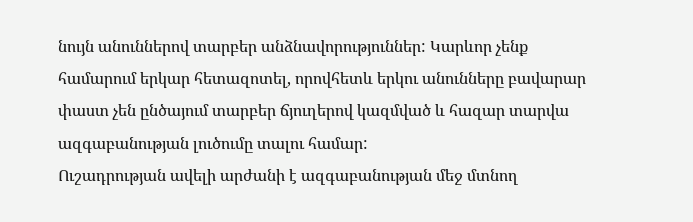նույն անուններով տարբեր անձնավորություններ: Կարևոր չենք համարում երկար հետազոտել, որովհետև երկու անունները բավարար փաստ չեն ընծայում տարբեր ճյուղերով կազմված և հազար տարվա ազգաբանության լուծումը տալու համար:
Ուշադրության ավելի արժանի է ազգաբանության մեջ մտնող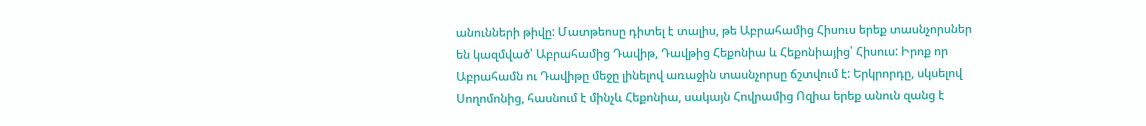անունների թիվը: Մատթեոսը դիտել է տալիս, թե Աբրահամից Հիսուս երեք տասնչորսներ են կազմված՝ Աբրահամից Դավիթ, Դավթից Հեքոնիա և Հեքոնիայից՝ Հիսուս: Իրոք որ Աբրահամն ու Դավիթը մեջը լինելով առաջին տասնչորսը ճշտվում է: Երկրորդը, սկսելով Սողոմոնից, հասնում է մինչև Հեքոնիա, սակայն Հովրամից Ոզիա երեք անուն զանց է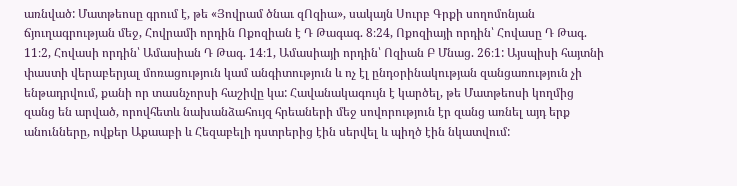առնված: Մատթեոսը գրում է, թե «Յովրամ ծնաւ զՈզիա», սակայն Սուրբ Գրքի սողոմոնյան ճյուղագրության մեջ, Հովրամի որդին Ոքոզիան է Դ Թագագ. 8։24, Ոքոզիայի որդին՝ Հովասը Դ Թագ. 11։2, Հովասի որդին՝ Ամասիան Դ Թագ. 14։1, Ամասիայի որդին՝ Ոզիան Բ Մնաց. 26։1: Այսպիսի հայտնի փաստի վերաբերյալ մոռացություն կամ անգիտություն և ոչ էլ ընդօրինակության զանցառություն չի ենթադրվում, քանի որ տասնչորսի հաշիվը կա: Հավանակագույն է կարծել, թե Մատթեոսի կողմից զանց են արված, որովհետև նախանձահույզ հրեաների մեջ սովորություն էր զանց առնել այդ երք անունները, ովքեր Աքաաբի և Հեզաբելի դստրերից էին սերվել և պիղծ էին նկատվում: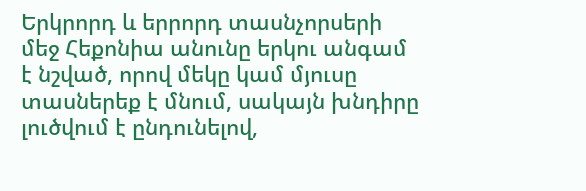Երկրորդ և երրորդ տասնչորսերի մեջ Հեքոնիա անունը երկու անգամ է նշված, որով մեկը կամ մյուսը տասներեք է մնում, սակայն խնդիրը լուծվում է ընդունելով,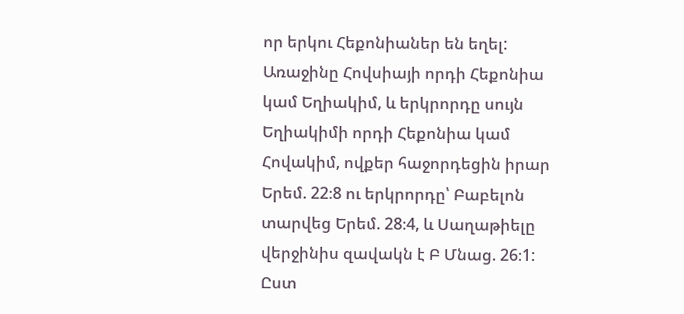որ երկու Հեքոնիաներ են եղել: Առաջինը Հովսիայի որդի Հեքոնիա կամ Եղիակիմ, և երկրորդը սույն Եղիակիմի որդի Հեքոնիա կամ Հովակիմ, ովքեր հաջորդեցին իրար Երեմ. 22։8 ու երկրորդը՝ Բաբելոն տարվեց Երեմ. 28։4, և Սաղաթիելը վերջինիս զավակն է Բ Մնաց. 26։1: Ըստ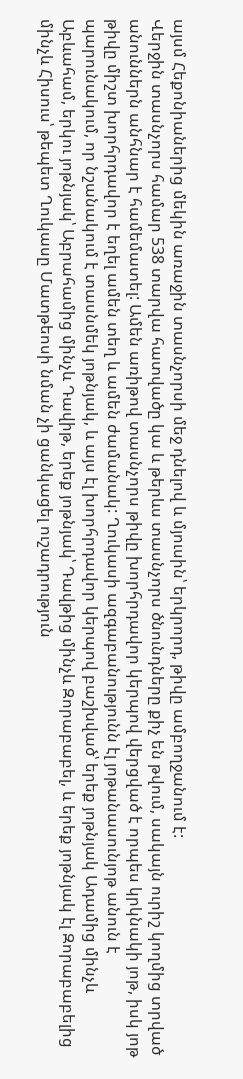այսմ Հեքոնիաներից մեկին առաջին տասնչորսի մեջ դնելով և մյուսին՝ երկրորդ, թիվը ամբողջանում է:
Վերջին տասնչորս համար 538 տարվա հատվածը կա և թերևս տասնչորս ծնունդները քիչ են թվում, սակայն ուրիշ կողմից տրված անուններն անհնար է համեմատել: Ամեն առիթով տասնչորս թիվը խորհրդավոր կերպով վերցված է որպես կրկնակի յոթ, իսկ յոթ թիվը միշտ խորհրդավոր է եղել ամեն տեղ և ամեն ժամանակ: Ղուկասի ազգաբանությունն էլ յոթանասունյոթ անուն է պարունակում, որ նշանակում է տասնմեկ յոթնյակ, և այս էլ խորհրդավոր կերպով բաշխված՝ երեք յոթնյակ Ադամից մինչև Աբևահամ, երկու յոթնյակ՝ Աբրահամից մինչև Դավիթ, երեք յոթնյակ՝ Դավթից մինչև Զորաբաբել, և երեք յոթնյակ էլ Զորաբաբելից մինչև Հիսուս՝ թեպետ Ղուկասը Մատթեոսի նման չի ցանկացել ուշադրություն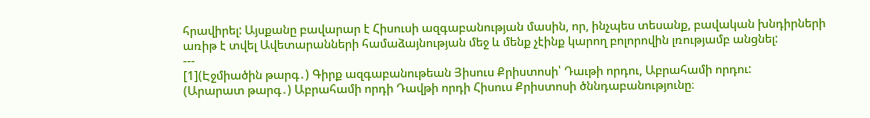հրավիրել: Այսքանը բավարար է Հիսուսի ազգաբանության մասին, որ, ինչպես տեսանք, բավական խնդիրների առիթ է տվել Ավետարանների համաձայնության մեջ և մենք չէինք կարող բոլորովին լռությամբ անցնել:
---
[1](Էջմիածին թարգ․) Գիրք ազգաբանութեան Յիսուս Քրիստոսի՝ Դաւթի որդու, Աբրահամի որդու:
(Արարատ թարգ․) Աբրահամի որդի Դավթի որդի Հիսուս Քրիստոսի ծննդաբանությունը։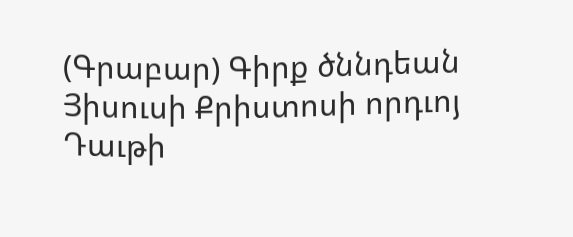(Գրաբար) Գիրք ծննդեան Յիսուսի Քրիստոսի որդւոյ Դաւթի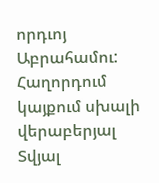որդւոյ Աբրահամու:
Հաղորդում կայքում սխալի վերաբերյալ
Տվյալ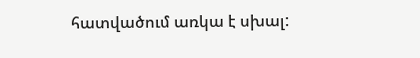հատվածում առկա է սխալ: